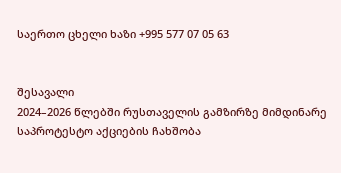საერთო ცხელი ხაზი +995 577 07 05 63


შესავალი
2024–2026 წლებში რუსთაველის გამზირზე მიმდინარე საპროტესტო აქციების ჩახშობა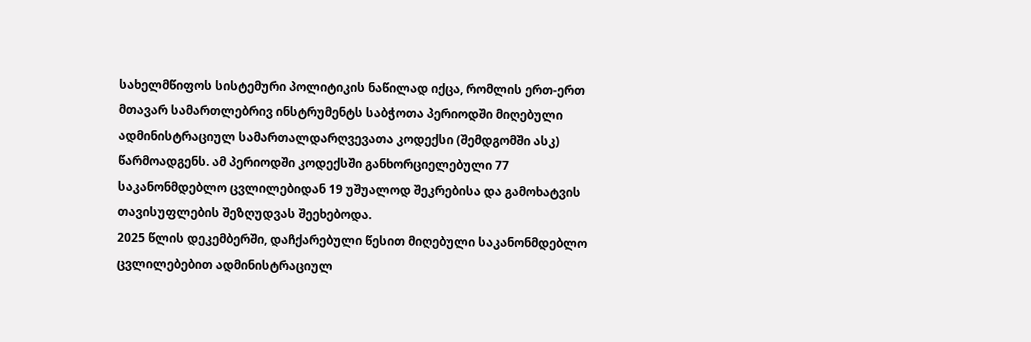სახელმწიფოს სისტემური პოლიტიკის ნაწილად იქცა, რომლის ერთ-ერთ მთავარ სამართლებრივ ინსტრუმენტს საბჭოთა პერიოდში მიღებული ადმინისტრაციულ სამართალდარღვევათა კოდექსი (შემდგომში ასკ) წარმოადგენს. ამ პერიოდში კოდექსში განხორციელებული 77 საკანონმდებლო ცვლილებიდან 19 უშუალოდ შეკრებისა და გამოხატვის თავისუფლების შეზღუდვას შეეხებოდა.
2025 წლის დეკემბერში, დაჩქარებული წესით მიღებული საკანონმდებლო ცვლილებებით ადმინისტრაციულ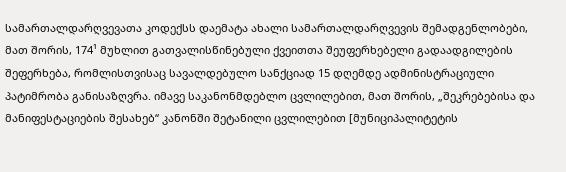სამართალდარღვევათა კოდექსს დაემატა ახალი სამართალდარღვევის შემადგენლობები, მათ შორის, 174¹ მუხლით გათვალისწინებული ქვეითთა შეუფერხებელი გადაადგილების შეფერხება, რომლისთვისაც სავალდებულო სანქციად 15 დღემდე ადმინისტრაციული პატიმრობა განისაზღვრა. იმავე საკანონმდებლო ცვლილებით, მათ შორის, „შეკრებებისა და მანიფესტაციების შესახებ“ კანონში შეტანილი ცვლილებით [მუნიციპალიტეტის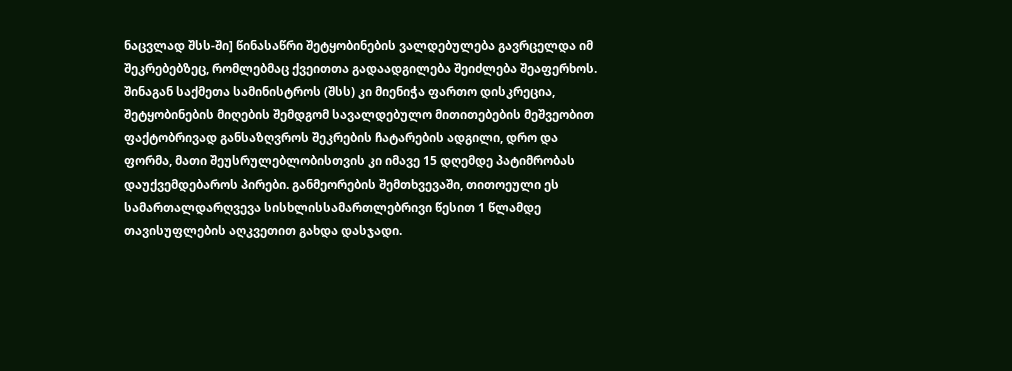ნაცვლად შსს-ში] წინასაწრი შეტყობინების ვალდებულება გავრცელდა იმ შეკრებებზეც, რომლებმაც ქვეითთა გადაადგილება შეიძლება შეაფერხოს. შინაგან საქმეთა სამინისტროს (შსს) კი მიენიჭა ფართო დისკრეცია, შეტყობინების მიღების შემდგომ სავალდებულო მითითებების მეშვეობით ფაქტობრივად განსაზღვროს შეკრების ჩატარების ადგილი, დრო და ფორმა, მათი შეუსრულებლობისთვის კი იმავე 15 დღემდე პატიმრობას დაუქვემდებაროს პირები. განმეორების შემთხვევაში, თითოეული ეს სამართალდარღვევა სისხლისსამართლებრივი წესით 1 წლამდე თავისუფლების აღკვეთით გახდა დასჯადი.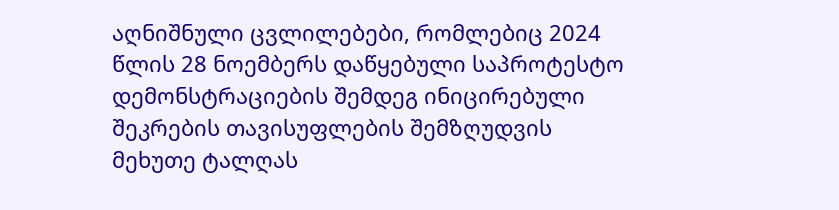აღნიშნული ცვლილებები, რომლებიც 2024 წლის 28 ნოემბერს დაწყებული საპროტესტო დემონსტრაციების შემდეგ ინიცირებული შეკრების თავისუფლების შემზღუდვის მეხუთე ტალღას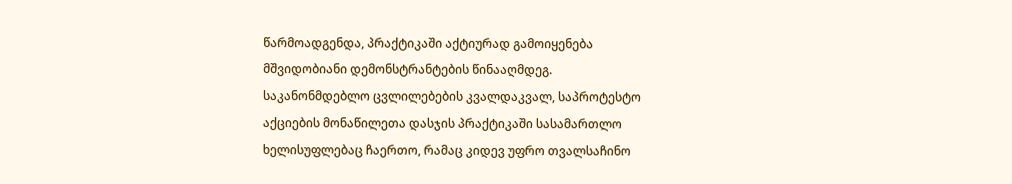წარმოადგენდა, პრაქტიკაში აქტიურად გამოიყენება მშვიდობიანი დემონსტრანტების წინააღმდეგ.
საკანონმდებლო ცვლილებების კვალდაკვალ, საპროტესტო აქციების მონაწილეთა დასჯის პრაქტიკაში სასამართლო ხელისუფლებაც ჩაერთო, რამაც კიდევ უფრო თვალსაჩინო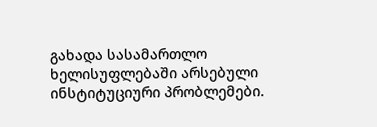გახადა სასამართლო ხელისუფლებაში არსებული ინსტიტუციური პრობლემები.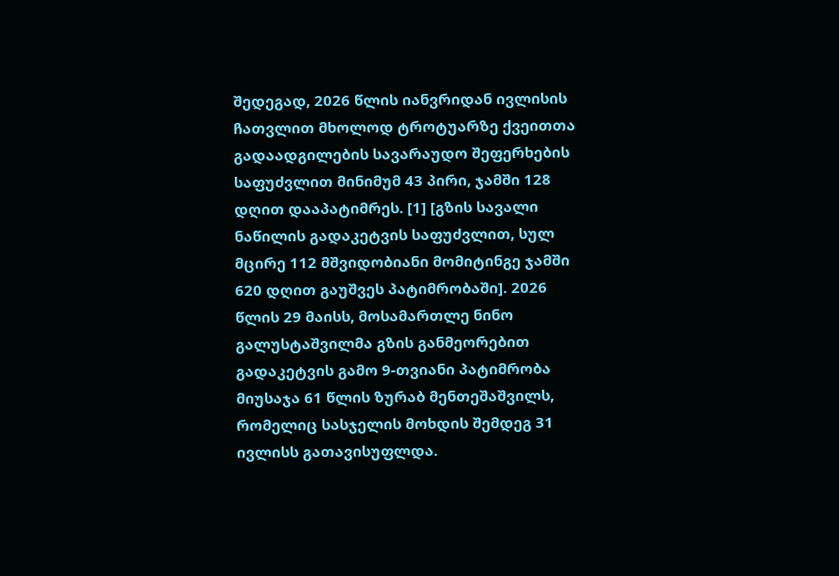შედეგად, 2026 წლის იანვრიდან ივლისის ჩათვლით მხოლოდ ტროტუარზე ქვეითთა გადაადგილების სავარაუდო შეფერხების საფუძვლით მინიმუმ 43 პირი, ჯამში 128 დღით დააპატიმრეს. [1] [გზის სავალი ნაწილის გადაკეტვის საფუძვლით, სულ მცირე 112 მშვიდობიანი მომიტინგე ჯამში 620 დღით გაუშვეს პატიმრობაში]. 2026 წლის 29 მაისს, მოსამართლე ნინო გალუსტაშვილმა გზის განმეორებით გადაკეტვის გამო 9-თვიანი პატიმრობა მიუსაჯა 61 წლის ზურაბ მენთეშაშვილს, რომელიც სასჯელის მოხდის შემდეგ 31 ივლისს გათავისუფლდა.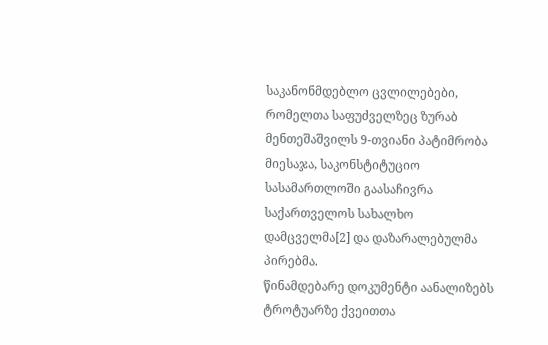საკანონმდებლო ცვლილებები, რომელთა საფუძველზეც ზურაბ მენთეშაშვილს 9-თვიანი პატიმრობა მიესაჯა, საკონსტიტუციო სასამართლოში გაასაჩივრა საქართველოს სახალხო დამცველმა[2] და დაზარალებულმა პირებმა.
წინამდებარე დოკუმენტი აანალიზებს ტროტუარზე ქვეითთა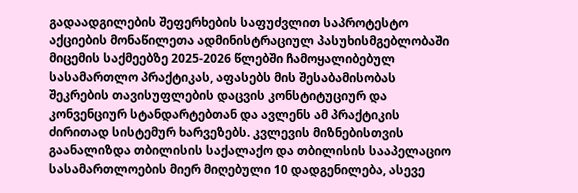გადაადგილების შეფერხების საფუძვლით საპროტესტო აქციების მონაწილეთა ადმინისტრაციულ პასუხისმგებლობაში მიცემის საქმეებზე 2025-2026 წლებში ჩამოყალიბებულ სასამართლო პრაქტიკას, აფასებს მის შესაბამისობას შეკრების თავისუფლების დაცვის კონსტიტუციურ და კონვენციურ სტანდარტებთან და ავლენს ამ პრაქტიკის ძირითად სისტემურ ხარვეზებს. კვლევის მიზნებისთვის გაანალიზდა თბილისის საქალაქო და თბილისის სააპელაციო სასამართლოების მიერ მიღებული 10 დადგენილება, ასევე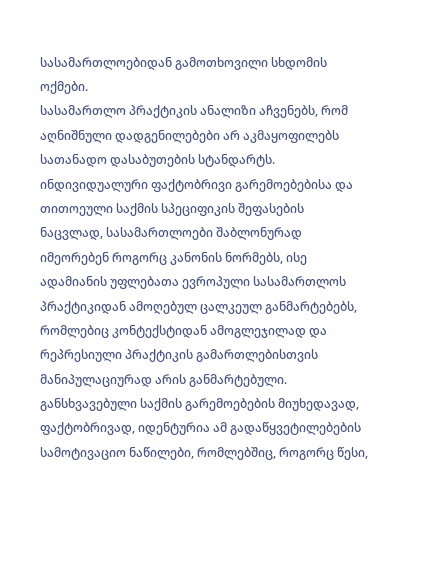სასამართლოებიდან გამოთხოვილი სხდომის ოქმები.
სასამართლო პრაქტიკის ანალიზი აჩვენებს, რომ აღნიშნული დადგენილებები არ აკმაყოფილებს სათანადო დასაბუთების სტანდარტს. ინდივიდუალური ფაქტობრივი გარემოებებისა და თითოეული საქმის სპეციფიკის შეფასების ნაცვლად, სასამართლოები შაბლონურად იმეორებენ როგორც კანონის ნორმებს, ისე ადამიანის უფლებათა ევროპული სასამართლოს პრაქტიკიდან ამოღებულ ცალკეულ განმარტებებს, რომლებიც კონტექსტიდან ამოგლეჯილად და რეპრესიული პრაქტიკის გამართლებისთვის მანიპულაციურად არის განმარტებული. განსხვავებული საქმის გარემოებების მიუხედავად, ფაქტობრივად, იდენტურია ამ გადაწყვეტილებების სამოტივაციო ნაწილები, რომლებშიც, როგორც წესი,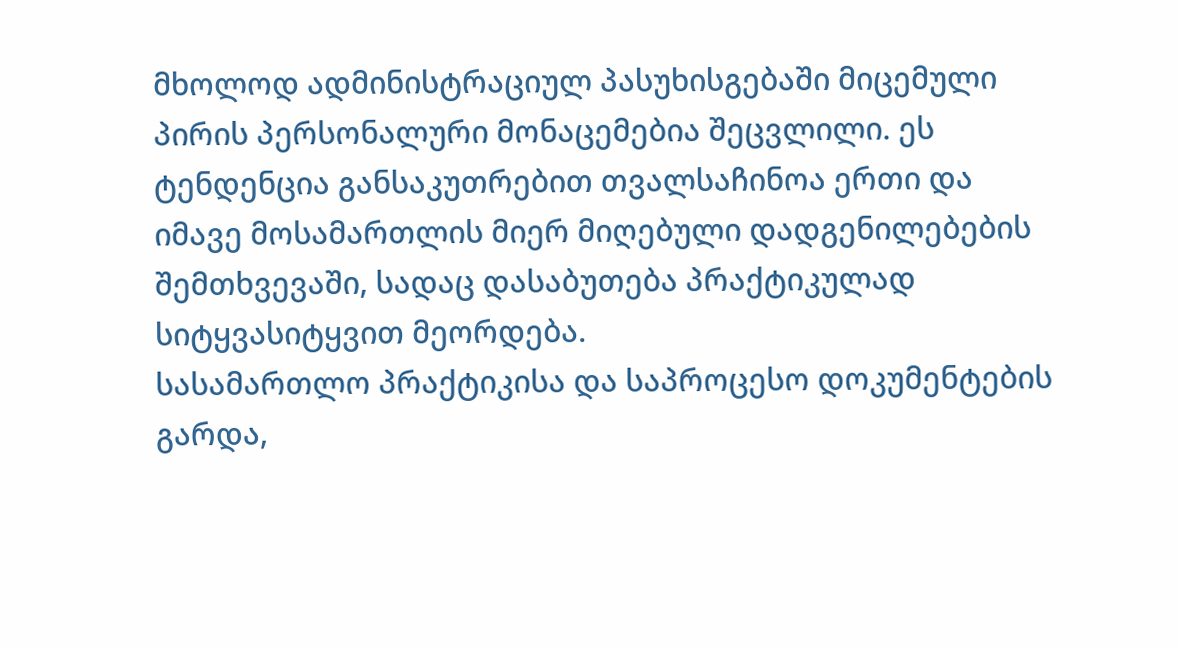მხოლოდ ადმინისტრაციულ პასუხისგებაში მიცემული პირის პერსონალური მონაცემებია შეცვლილი. ეს ტენდენცია განსაკუთრებით თვალსაჩინოა ერთი და იმავე მოსამართლის მიერ მიღებული დადგენილებების შემთხვევაში, სადაც დასაბუთება პრაქტიკულად სიტყვასიტყვით მეორდება.
სასამართლო პრაქტიკისა და საპროცესო დოკუმენტების გარდა,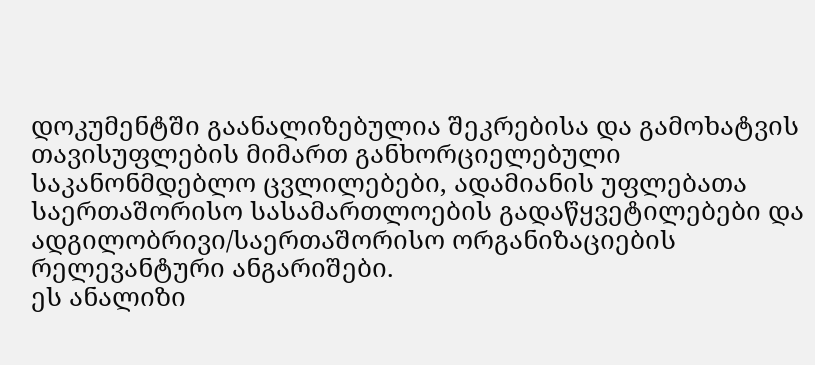დოკუმენტში გაანალიზებულია შეკრებისა და გამოხატვის თავისუფლების მიმართ განხორციელებული საკანონმდებლო ცვლილებები, ადამიანის უფლებათა საერთაშორისო სასამართლოების გადაწყვეტილებები და ადგილობრივი/საერთაშორისო ორგანიზაციების რელევანტური ანგარიშები.
ეს ანალიზი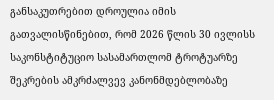განსაკუთრებით დროულია იმის გათვალისწინებით, რომ 2026 წლის 30 ივლისს საკონსტიტუციო სასამართლომ ტროტუარზე შეკრების ამკრძალვევ კანონმდებლობაზე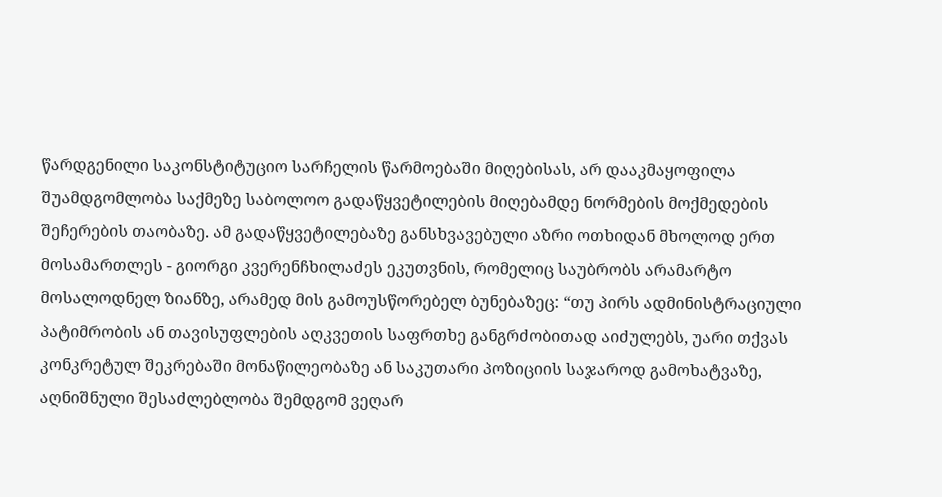წარდგენილი საკონსტიტუციო სარჩელის წარმოებაში მიღებისას, არ დააკმაყოფილა შუამდგომლობა საქმეზე საბოლოო გადაწყვეტილების მიღებამდე ნორმების მოქმედების შეჩერების თაობაზე. ამ გადაწყვეტილებაზე განსხვავებული აზრი ოთხიდან მხოლოდ ერთ მოსამართლეს - გიორგი კვერენჩხილაძეს ეკუთვნის, რომელიც საუბრობს არამარტო მოსალოდნელ ზიანზე, არამედ მის გამოუსწორებელ ბუნებაზეც: “თუ პირს ადმინისტრაციული პატიმრობის ან თავისუფლების აღკვეთის საფრთხე განგრძობითად აიძულებს, უარი თქვას კონკრეტულ შეკრებაში მონაწილეობაზე ან საკუთარი პოზიციის საჯაროდ გამოხატვაზე, აღნიშნული შესაძლებლობა შემდგომ ვეღარ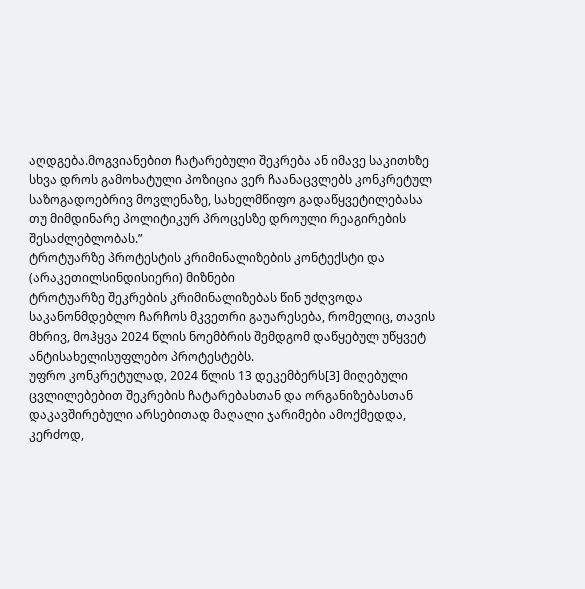აღდგება.მოგვიანებით ჩატარებული შეკრება ან იმავე საკითხზე სხვა დროს გამოხატული პოზიცია ვერ ჩაანაცვლებს კონკრეტულ საზოგადოებრივ მოვლენაზე, სახელმწიფო გადაწყვეტილებასა თუ მიმდინარე პოლიტიკურ პროცესზე დროული რეაგირების შესაძლებლობას.”
ტროტუარზე პროტესტის კრიმინალიზების კონტექსტი და (არაკეთილსინდისიერი) მიზნები
ტროტუარზე შეკრების კრიმინალიზებას წინ უძღვოდა საკანონმდებლო ჩარჩოს მკვეთრი გაუარესება, რომელიც, თავის მხრივ, მოჰყვა 2024 წლის ნოემბრის შემდგომ დაწყებულ უწყვეტ ანტისახელისუფლებო პროტესტებს.
უფრო კონკრეტულად, 2024 წლის 13 დეკემბერს[3] მიღებული ცვლილებებით შეკრების ჩატარებასთან და ორგანიზებასთან დაკავშირებული არსებითად მაღალი ჯარიმები ამოქმედდა, კერძოდ,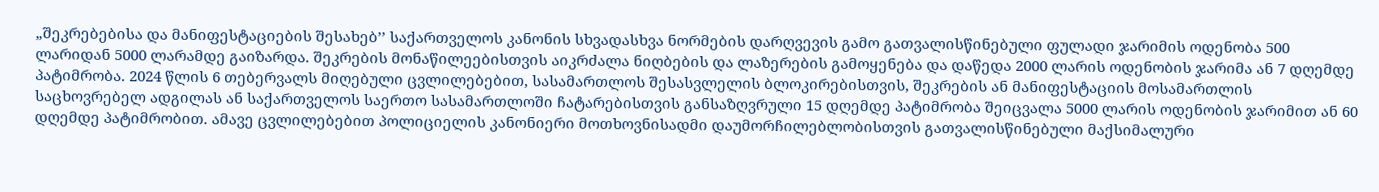„შეკრებებისა და მანიფესტაციების შესახებ’’ საქართველოს კანონის სხვადასხვა ნორმების დარღვევის გამო გათვალისწინებული ფულადი ჯარიმის ოდენობა 500 ლარიდან 5000 ლარამდე გაიზარდა. შეკრების მონაწილეებისთვის აიკრძალა ნიღბების და ლაზერების გამოყენება და დაწედა 2000 ლარის ოდენობის ჯარიმა ან 7 დღემდე პატიმრობა. 2024 წლის 6 თებერვალს მიღებული ცვლილებებით, სასამართლოს შესასვლელის ბლოკირებისთვის, შეკრების ან მანიფესტაციის მოსამართლის საცხოვრებელ ადგილას ან საქართველოს საერთო სასამართლოში ჩატარებისთვის განსაზღვრული 15 დღემდე პატიმრობა შეიცვალა 5000 ლარის ოდენობის ჯარიმით ან 60 დღემდე პატიმრობით. ამავე ცვლილებებით პოლიციელის კანონიერი მოთხოვნისადმი დაუმორჩილებლობისთვის გათვალისწინებული მაქსიმალური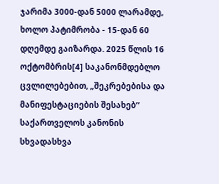ჯარიმა 3000-დან 5000 ლარამდე, ხოლო პატიმრობა - 15-დან 60 დღემდე გაიზარდა. 2025 წლის 16 ოქტომბრის[4] საკანონმდებლო ცვლილებებით, „შეკრებებისა და მანიფესტაციების შესახებ’’ საქართველოს კანონის სხვადასხვა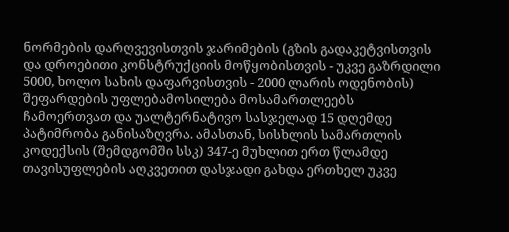ნორმების დარღვევისთვის ჯარიმების (გზის გადაკეტვისთვის და დროებითი კონსტრუქციის მოწყობისთვის - უკვე გაზრდილი 5000, ხოლო სახის დაფარვისთვის - 2000 ლარის ოდენობის) შეფარდების უფლებამოსილება მოსამართლეებს ჩამოერთვათ და უალტერნატივო სასჯელად 15 დღემდე პატიმრობა განისაზღვრა. ამასთან, სისხლის სამართლის კოდექსის (შემდგომში სსკ) 347-ე მუხლით ერთ წლამდე თავისუფლების აღკვეთით დასჯადი გახდა ერთხელ უკვე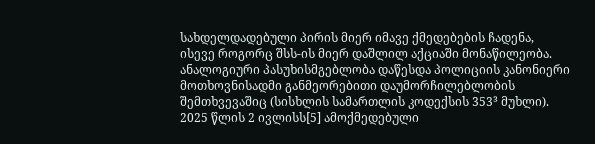სახდელდადებული პირის მიერ იმავე ქმედებების ჩადენა, ისევე როგორც შსს-ის მიერ დაშლილ აქციაში მონაწილეობა. ანალოგიური პასუხისმგებლობა დაწესდა პოლიციის კანონიერი მოთხოვნისადმი განმეორებითი დაუმორჩილებლობის შემთხვევაშიც (სისხლის სამართლის კოდექსის 353³ მუხლი). 2025 წლის 2 ივლისს[5] ამოქმედებული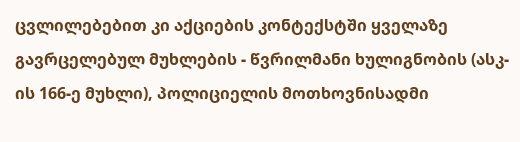ცვლილებებით კი აქციების კონტექსტში ყველაზე გავრცელებულ მუხლების - წვრილმანი ხულიგნობის (ასკ-ის 166-ე მუხლი), პოლიციელის მოთხოვნისადმი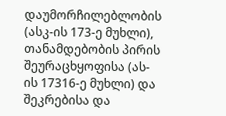დაუმორჩილებლობის (ასკ-ის 173-ე მუხლი), თანამდებობის პირის შეურაცხყოფისა (ას-ის 17316-ე მუხლი) და შეკრებისა და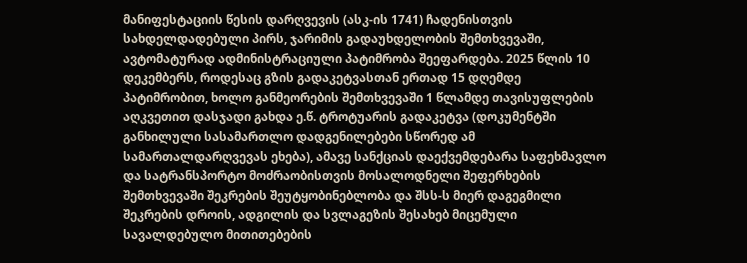მანიფესტაციის წესის დარღვევის (ასკ-ის 1741) ჩადენისთვის სახდელდადებული პირს, ჯარიმის გადაუხდელობის შემთხვევაში, ავტომატურად ადმინისტრაციული პატიმრობა შეეფარდება. 2025 წლის 10 დეკემბერს, როდესაც გზის გადაკეტვასთან ერთად 15 დღემდე პატიმრობით, ხოლო განმეორების შემთხვევაში 1 წლამდე თავისუფლების აღკვეთით დასჯადი გახდა ე.წ. ტროტუარის გადაკეტვა (დოკუმენტში განხილული სასამართლო დადგენილებები სწორედ ამ სამართალდარღვევას ეხება), ამავე სანქციას დაექვემდებარა საფეხმავლო და სატრანსპორტო მოძრაობისთვის მოსალოდნელი შეფერხების შემთხვევაში შეკრების შეუტყობინებლობა და შსს-ს მიერ დაგეგმილი შეკრების დროის, ადგილის და სვლაგეზის შესახებ მიცემული სავალდებულო მითითებების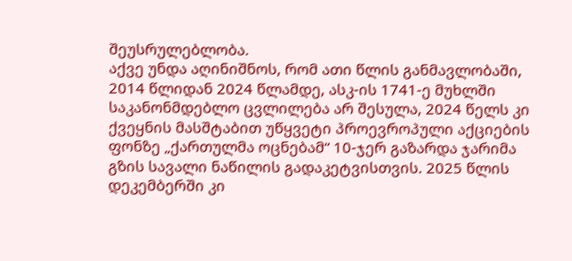შეუსრულებლობა.
აქვე უნდა აღინიშნოს, რომ ათი წლის განმავლობაში, 2014 წლიდან 2024 წლამდე, ასკ-ის 1741-ე მუხლში საკანონმდებლო ცვლილება არ შესულა, 2024 წელს კი ქვეყნის მასშტაბით უწყვეტი პროევროპული აქციების ფონზე „ქართულმა ოცნებამ“ 10-ჯერ გაზარდა ჯარიმა გზის სავალი ნაწილის გადაკეტვისთვის. 2025 წლის დეკემბერში კი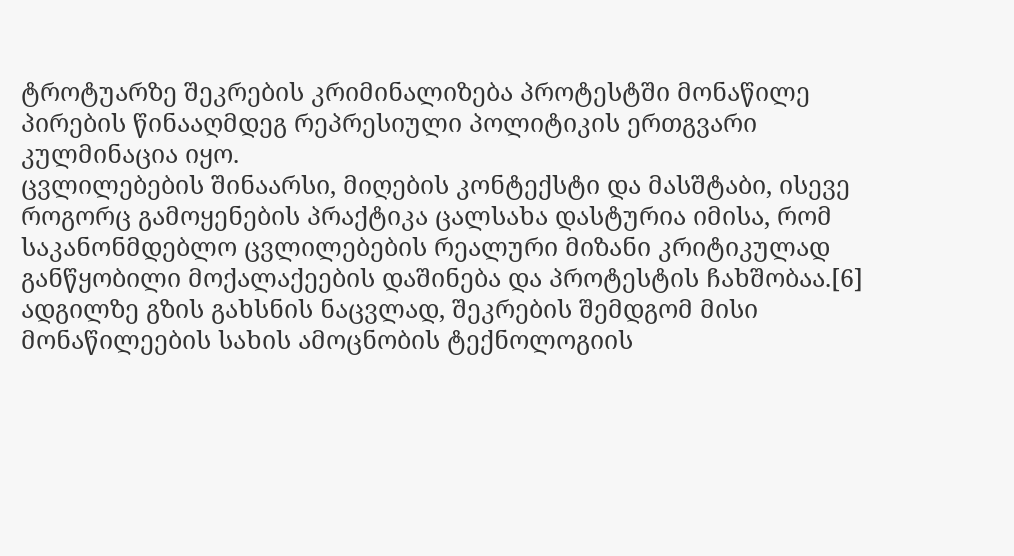ტროტუარზე შეკრების კრიმინალიზება პროტესტში მონაწილე პირების წინააღმდეგ რეპრესიული პოლიტიკის ერთგვარი კულმინაცია იყო.
ცვლილებების შინაარსი, მიღების კონტექსტი და მასშტაბი, ისევე როგორც გამოყენების პრაქტიკა ცალსახა დასტურია იმისა, რომ საკანონმდებლო ცვლილებების რეალური მიზანი კრიტიკულად განწყობილი მოქალაქეების დაშინება და პროტესტის ჩახშობაა.[6] ადგილზე გზის გახსნის ნაცვლად, შეკრების შემდგომ მისი მონაწილეების სახის ამოცნობის ტექნოლოგიის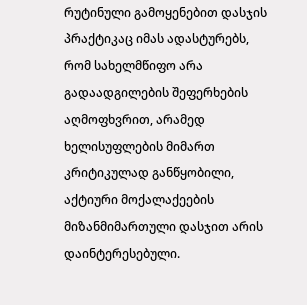რუტინული გამოყენებით დასჯის პრაქტიკაც იმას ადასტურებს, რომ სახელმწიფო არა გადაადგილების შეფერხების აღმოფხვრით, არამედ ხელისუფლების მიმართ კრიტიკულად განწყობილი, აქტიური მოქალაქეების მიზანმიმართული დასჯით არის დაინტერესებული.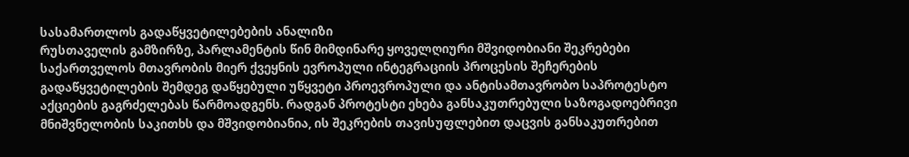სასამართლოს გადაწყვეტილებების ანალიზი
რუსთაველის გამზირზე, პარლამენტის წინ მიმდინარე ყოველღიური მშვიდობიანი შეკრებები საქართველოს მთავრობის მიერ ქვეყნის ევროპული ინტეგრაციის პროცესის შეჩერების გადაწყვეტილების შემდეგ დაწყებული უწყვეტი პროევროპული და ანტისამთავრობო საპროტესტო აქციების გაგრძელებას წარმოადგენს. რადგან პროტესტი ეხება განსაკუთრებული საზოგადოებრივი მნიშვნელობის საკითხს და მშვიდობიანია, ის შეკრების თავისუფლებით დაცვის განსაკუთრებით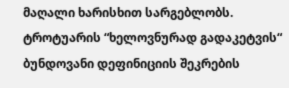მაღალი ხარისხით სარგებლობს.
ტროტუარის “ხელოვნურად გადაკეტვის“ ბუნდოვანი დეფინიციის შეკრების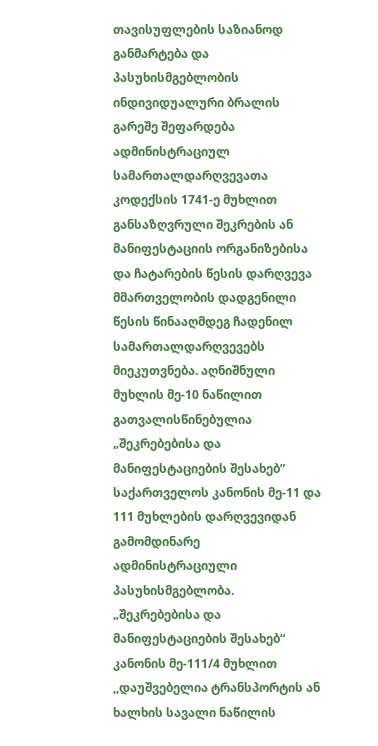თავისუფლების საზიანოდ განმარტება და პასუხისმგებლობის ინდივიდუალური ბრალის გარეშე შეფარდება
ადმინისტრაციულ სამართალდარღვევათა კოდექსის 1741-ე მუხლით განსაზღვრული შეკრების ან მანიფესტაციის ორგანიზებისა და ჩატარების წესის დარღვევა მმართველობის დადგენილი წესის წინააღმდეგ ჩადენილ სამართალდარღვევებს მიეკუთვნება. აღნიშნული მუხლის მე-10 ნაწილით გათვალისწინებულია „შეკრებებისა და მანიფესტაციების შესახებ” საქართველოს კანონის მე-11 და 111 მუხლების დარღვევიდან გამომდინარე ადმინისტრაციული პასუხისმგებლობა. „შეკრებებისა და მანიფესტაციების შესახებ“ კანონის მე-111/4 მუხლით ,,დაუშვებელია ტრანსპორტის ან ხალხის სავალი ნაწილის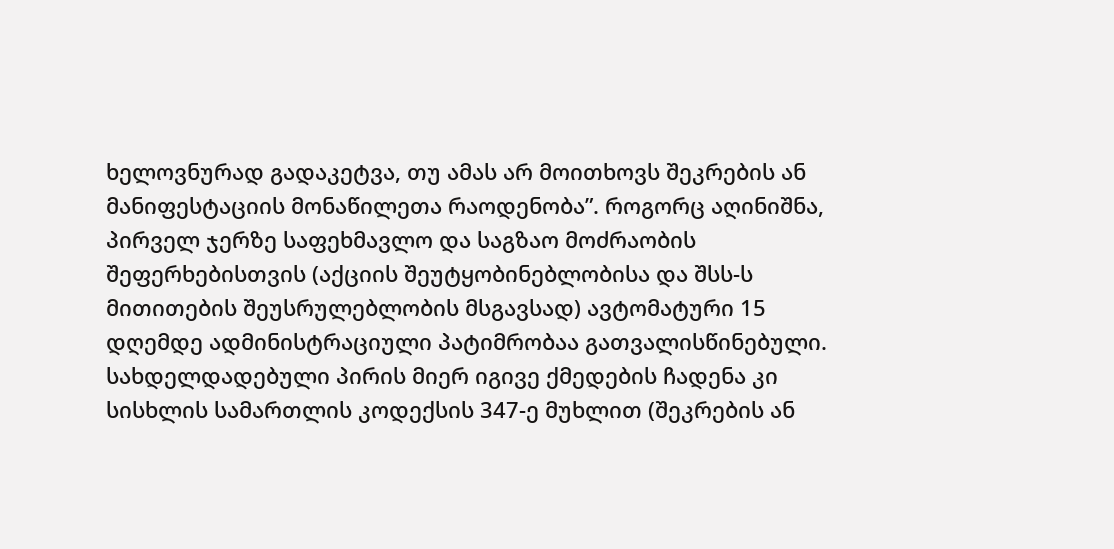ხელოვნურად გადაკეტვა, თუ ამას არ მოითხოვს შეკრების ან მანიფესტაციის მონაწილეთა რაოდენობა”. როგორც აღინიშნა, პირველ ჯერზე საფეხმავლო და საგზაო მოძრაობის შეფერხებისთვის (აქციის შეუტყობინებლობისა და შსს-ს მითითების შეუსრულებლობის მსგავსად) ავტომატური 15 დღემდე ადმინისტრაციული პატიმრობაა გათვალისწინებული. სახდელდადებული პირის მიერ იგივე ქმედების ჩადენა კი სისხლის სამართლის კოდექსის 347-ე მუხლით (შეკრების ან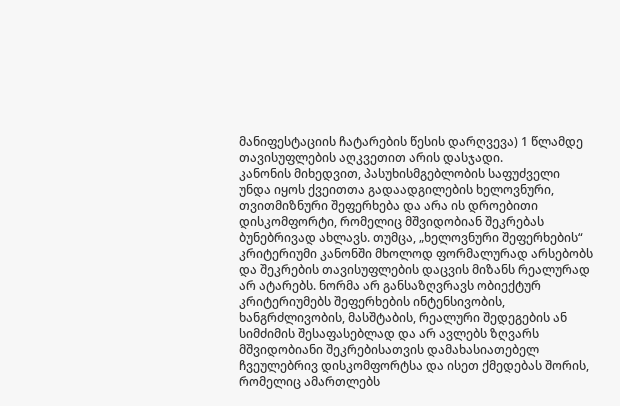მანიფესტაციის ჩატარების წესის დარღვევა) 1 წლამდე თავისუფლების აღკვეთით არის დასჯადი.
კანონის მიხედვით, პასუხისმგებლობის საფუძველი უნდა იყოს ქვეითთა გადაადგილების ხელოვნური, თვითმიზნური შეფერხება და არა ის დროებითი დისკომფორტი, რომელიც მშვიდობიან შეკრებას ბუნებრივად ახლავს. თუმცა, „ხელოვნური შეფერხების“ კრიტერიუმი კანონში მხოლოდ ფორმალურად არსებობს და შეკრების თავისუფლების დაცვის მიზანს რეალურად არ ატარებს. ნორმა არ განსაზღვრავს ობიექტურ კრიტერიუმებს შეფერხების ინტენსივობის, ხანგრძლივობის, მასშტაბის, რეალური შედეგების ან სიმძიმის შესაფასებლად და არ ავლებს ზღვარს მშვიდობიანი შეკრებისათვის დამახასიათებელ ჩვეულებრივ დისკომფორტსა და ისეთ ქმედებას შორის, რომელიც ამართლებს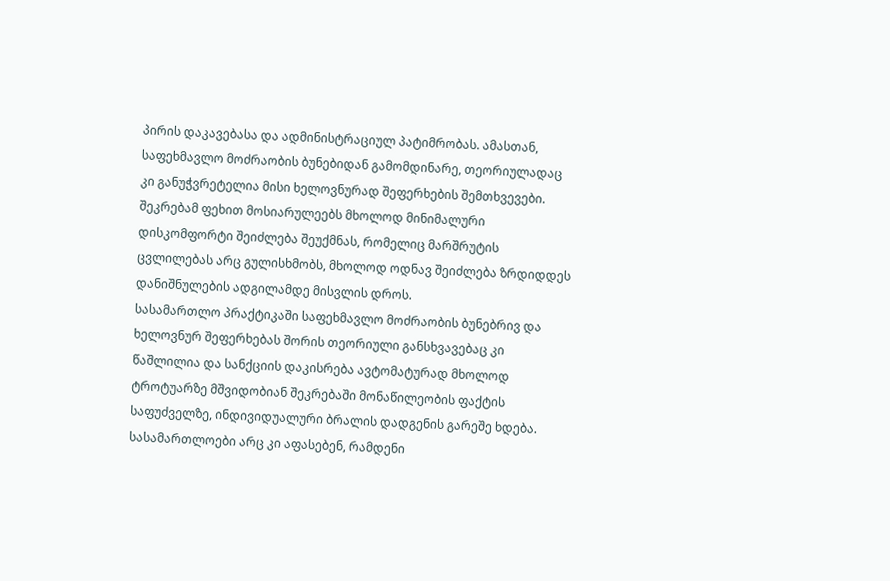პირის დაკავებასა და ადმინისტრაციულ პატიმრობას. ამასთან, საფეხმავლო მოძრაობის ბუნებიდან გამომდინარე, თეორიულადაც კი განუჭვრეტელია მისი ხელოვნურად შეფერხების შემთხვევები. შეკრებამ ფეხით მოსიარულეებს მხოლოდ მინიმალური დისკომფორტი შეიძლება შეუქმნას, რომელიც მარშრუტის ცვლილებას არც გულისხმობს, მხოლოდ ოდნავ შეიძლება ზრდიდდეს დანიშნულების ადგილამდე მისვლის დროს.
სასამართლო პრაქტიკაში საფეხმავლო მოძრაობის ბუნებრივ და ხელოვნურ შეფერხებას შორის თეორიული განსხვავებაც კი წაშლილია და სანქციის დაკისრება ავტომატურად მხოლოდ ტროტუარზე მშვიდობიან შეკრებაში მონაწილეობის ფაქტის საფუძველზე, ინდივიდუალური ბრალის დადგენის გარეშე ხდება. სასამართლოები არც კი აფასებენ, რამდენი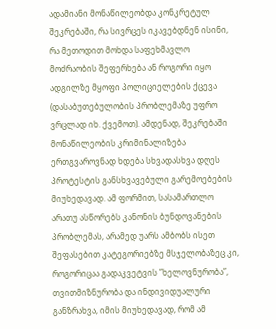ადამიანი მონაწილეობდა კონკრეტულ შეკრებაში, რა სივრცეს იკავებდნენ ისინი, რა მეთოდით მოხდა საფეხმავლო მოძრაობის შეფერხება ან როგორი იყო ადგილზე მყოფი პოლიციელების ქცევა (დასაბუთებულობის პრობლემაზე უფრო ვრცლად იხ. ქვემოთ). ამდენად, შეკრებაში მონაწილეობის კრიმინალიზება ერთგვაროვნად ხდება სხვადასხვა დღეს პროტესტის განსხვავებული გარემოებების მიუხედავად. ამ ფორმით, სასამართლო არათუ ასწორებს კანონის ბუნდოვანების პრობლემას, არამედ უარს ამბობს ისეთ შეფასებით კატეგორიებზე მსჯელობაზეც კი, როგორიცაა გადაკვეტვის ”ხელოვნურობა”, თვითმიზნურობა და ინდივიდუალური განზრახვა, იმის მიუხედავად, რომ ამ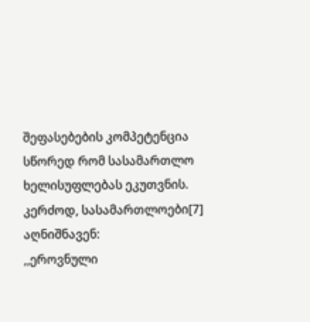შეფასებების კომპეტენცია სწორედ რომ სასამართლო ხელისუფლებას ეკუთვნის.
კერძოდ, სასამართლოები[7] აღნიშნავენ:
,,ეროვნული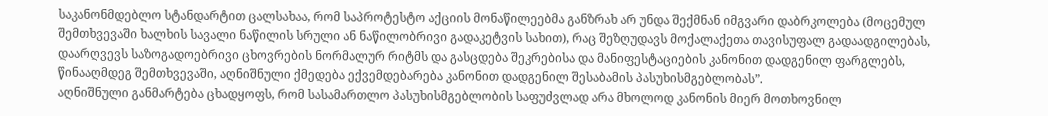საკანონმდებლო სტანდარტით ცალსახაა, რომ საპროტესტო აქციის მონაწილეებმა განზრახ არ უნდა შექმნან იმგვარი დაბრკოლება (მოცემულ შემთხვევაში ხალხის სავალი ნაწილის სრული ან ნაწილობრივი გადაკეტვის სახით), რაც შეზღუდავს მოქალაქეთა თავისუფალ გადაადგილებას, დაარღვევს საზოგადოებრივი ცხოვრების ნორმალურ რიტმს და გასცდება შეკრებისა და მანიფესტაციების კანონით დადგენილ ფარგლებს, წინააღმდეგ შემთხვევაში, აღნიშნული ქმედება ექვემდებარება კანონით დადგენილ შესაბამის პასუხისმგებლობას”.
აღნიშნული განმარტება ცხადყოფს, რომ სასამართლო პასუხისმგებლობის საფუძვლად არა მხოლოდ კანონის მიერ მოთხოვნილ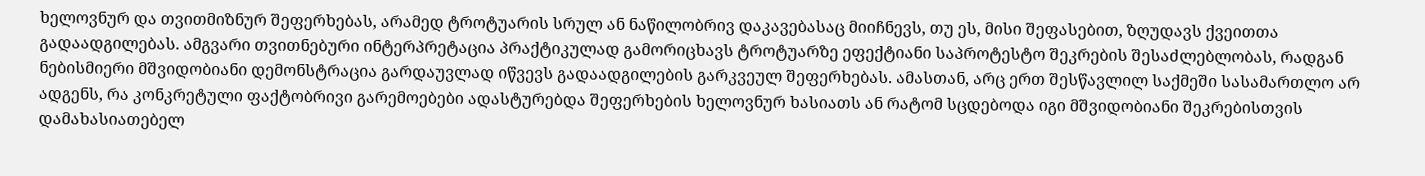ხელოვნურ და თვითმიზნურ შეფერხებას, არამედ ტროტუარის სრულ ან ნაწილობრივ დაკავებასაც მიიჩნევს, თუ ეს, მისი შეფასებით, ზღუდავს ქვეითთა გადაადგილებას. ამგვარი თვითნებური ინტერპრეტაცია პრაქტიკულად გამორიცხავს ტროტუარზე ეფექტიანი საპროტესტო შეკრების შესაძლებლობას, რადგან ნებისმიერი მშვიდობიანი დემონსტრაცია გარდაუვლად იწვევს გადაადგილების გარკვეულ შეფერხებას. ამასთან, არც ერთ შესწავლილ საქმეში სასამართლო არ ადგენს, რა კონკრეტული ფაქტობრივი გარემოებები ადასტურებდა შეფერხების ხელოვნურ ხასიათს ან რატომ სცდებოდა იგი მშვიდობიანი შეკრებისთვის დამახასიათებელ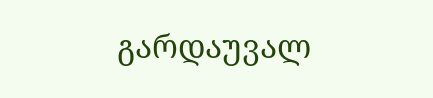გარდაუვალ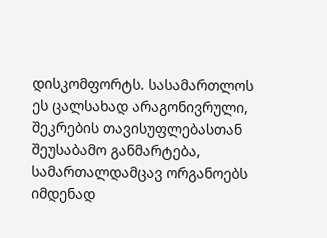დისკომფორტს. სასამართლოს ეს ცალსახად არაგონივრული, შეკრების თავისუფლებასთან შეუსაბამო განმარტება, სამართალდამცავ ორგანოებს იმდენად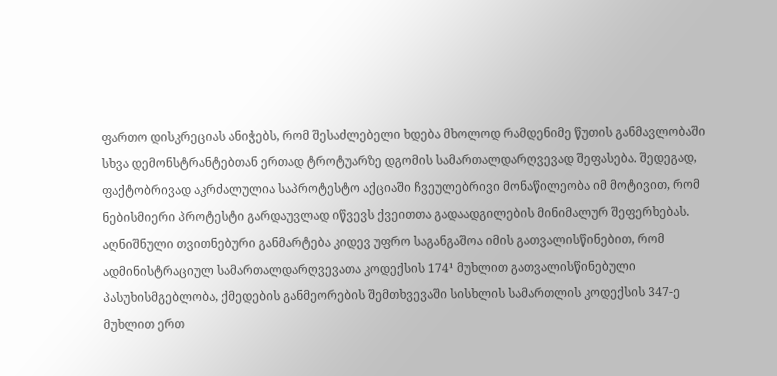ფართო დისკრეციას ანიჭებს, რომ შესაძლებელი ხდება მხოლოდ რამდენიმე წუთის განმავლობაში სხვა დემონსტრანტებთან ერთად ტროტუარზე დგომის სამართალდარღვევად შეფასება. შედეგად, ფაქტობრივად აკრძალულია საპროტესტო აქციაში ჩვეულებრივი მონაწილეობა იმ მოტივით, რომ ნებისმიერი პროტესტი გარდაუვლად იწვევს ქვეითთა გადაადგილების მინიმალურ შეფერხებას.
აღნიშნული თვითნებური განმარტება კიდევ უფრო საგანგაშოა იმის გათვალისწინებით, რომ ადმინისტრაციულ სამართალდარღვევათა კოდექსის 174¹ მუხლით გათვალისწინებული პასუხისმგებლობა, ქმედების განმეორების შემთხვევაში სისხლის სამართლის კოდექსის 347-ე მუხლით ერთ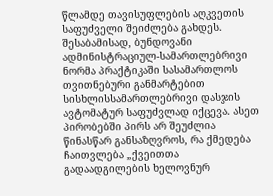წლამდე თავისუფლების აღკვეთის საფუძველი შეიძლება გახდეს. შესაბამისად, ბუნდოვანი ადმინისტრაციულ-სამართლებრივი ნორმა პრაქტიკაში სასამართლოს თვითნებური განმარტებით სისხლისსამართლებრივი დასჯის ავტომატურ საფუძვლად იქცევა. ასეთ პირობებში პირს არ შეუძლია წინასწარ განსაზღვროს, რა ქმედება ჩაითვლება „ქვეითთა გადაადგილების ხელოვნურ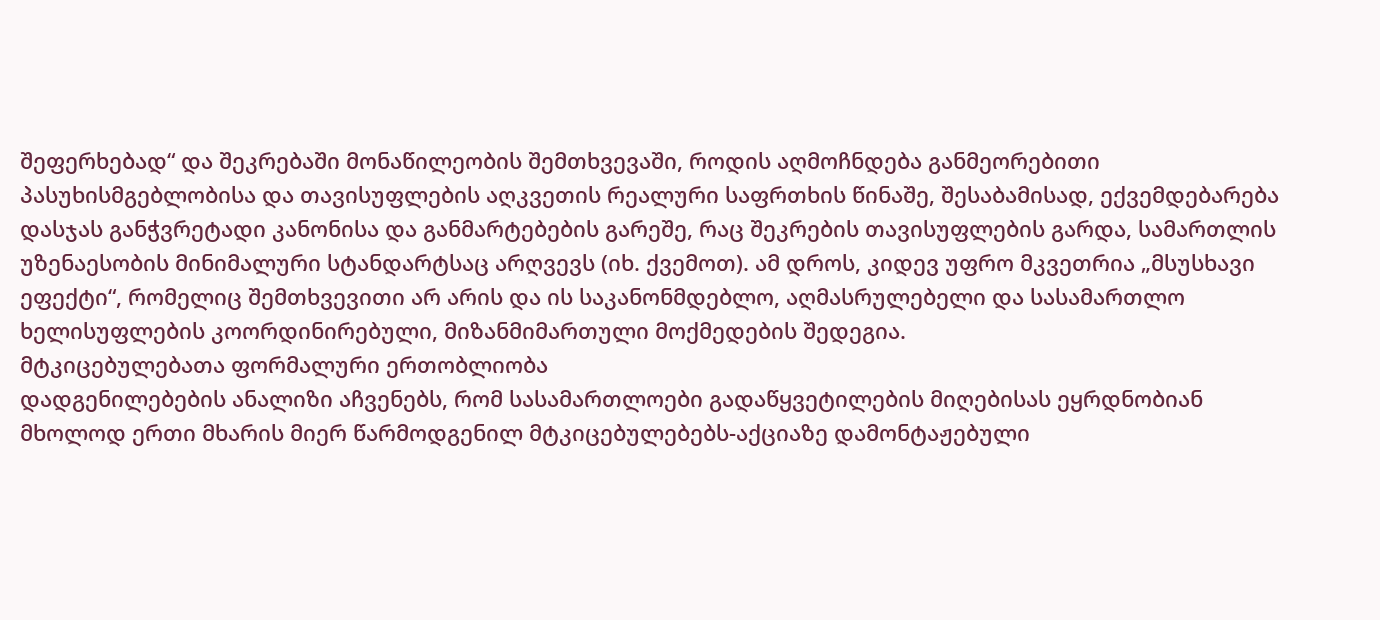შეფერხებად“ და შეკრებაში მონაწილეობის შემთხვევაში, როდის აღმოჩნდება განმეორებითი პასუხისმგებლობისა და თავისუფლების აღკვეთის რეალური საფრთხის წინაშე, შესაბამისად, ექვემდებარება დასჯას განჭვრეტადი კანონისა და განმარტებების გარეშე, რაც შეკრების თავისუფლების გარდა, სამართლის უზენაესობის მინიმალური სტანდარტსაც არღვევს (იხ. ქვემოთ). ამ დროს, კიდევ უფრო მკვეთრია „მსუსხავი ეფექტი“, რომელიც შემთხვევითი არ არის და ის საკანონმდებლო, აღმასრულებელი და სასამართლო ხელისუფლების კოორდინირებული, მიზანმიმართული მოქმედების შედეგია.
მტკიცებულებათა ფორმალური ერთობლიობა
დადგენილებების ანალიზი აჩვენებს, რომ სასამართლოები გადაწყვეტილების მიღებისას ეყრდნობიან მხოლოდ ერთი მხარის მიერ წარმოდგენილ მტკიცებულებებს-აქციაზე დამონტაჟებული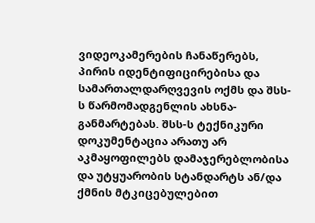ვიდეოკამერების ჩანაწერებს, პირის იდენტიფიცირებისა და სამართალდარღვევის ოქმს და შსს-ს წარმომადგენლის ახსნა-განმარტებას. შსს-ს ტექნიკური დოკუმენტაცია არათუ არ აკმაყოფილებს დამაჯერებლობისა და უტყუარობის სტანდარტს ან/და ქმნის მტკიცებულებით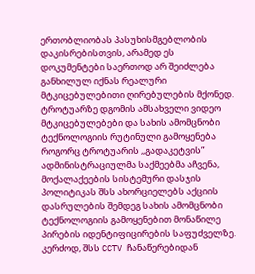ერთობლიობას პასუხისმგებლობის დაკისრებისთვის, არამედ ეს დოკუმენტები საერთოდ არ შეიძლება განხილულ იქნას რეალური მტკიცებულებითი ღირებულების მქონედ.
ტროტუარზე დგომის ამსახველი ვიდეო მტკიცებულებები და სახის ამომცნობი ტექნოლოგიის რუტინული გამოყენება
როგორც ტროტუარის ,,გადაკეტვის” ადმინისტრაციულმა საქმეებმა აჩვენა, მოქალაქეების სისტემური დასჯის პოლიტიკას შსს ახორციელებს აქციის დასრულების შემდეგ სახის ამომცნობი ტექნოლოგიის გამოყენებით მონაწილე პირების იდენტიფიცირების საფუძველზე. კერძოდ, შსს CCTV ჩანაწერებიდან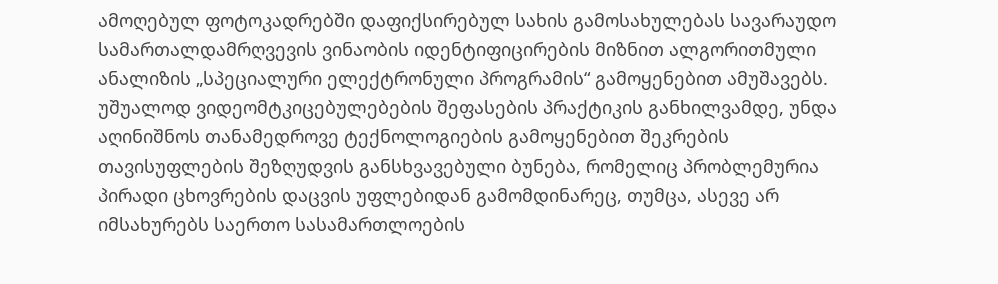ამოღებულ ფოტოკადრებში დაფიქსირებულ სახის გამოსახულებას სავარაუდო სამართალდამრღვევის ვინაობის იდენტიფიცირების მიზნით ალგორითმული ანალიზის „სპეციალური ელექტრონული პროგრამის“ გამოყენებით ამუშავებს.
უშუალოდ ვიდეომტკიცებულებების შეფასების პრაქტიკის განხილვამდე, უნდა აღინიშნოს თანამედროვე ტექნოლოგიების გამოყენებით შეკრების თავისუფლების შეზღუდვის განსხვავებული ბუნება, რომელიც პრობლემურია პირადი ცხოვრების დაცვის უფლებიდან გამომდინარეც, თუმცა, ასევე არ იმსახურებს საერთო სასამართლოების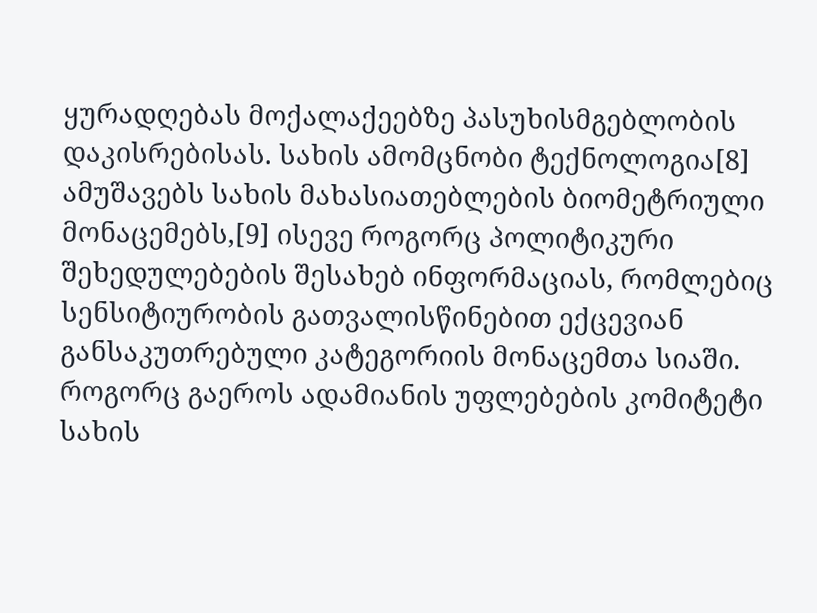ყურადღებას მოქალაქეებზე პასუხისმგებლობის დაკისრებისას. სახის ამომცნობი ტექნოლოგია[8] ამუშავებს სახის მახასიათებლების ბიომეტრიული მონაცემებს,[9] ისევე როგორც პოლიტიკური შეხედულებების შესახებ ინფორმაციას, რომლებიც სენსიტიურობის გათვალისწინებით ექცევიან განსაკუთრებული კატეგორიის მონაცემთა სიაში. როგორც გაეროს ადამიანის უფლებების კომიტეტი სახის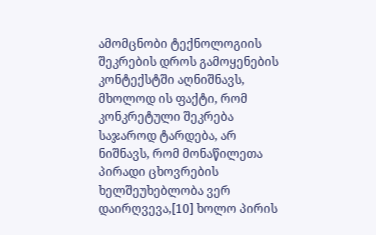ამომცნობი ტექნოლოგიის შეკრების დროს გამოყენების კონტექსტში აღნიშნავს, მხოლოდ ის ფაქტი, რომ კონკრეტული შეკრება საჯაროდ ტარდება, არ ნიშნავს, რომ მონაწილეთა პირადი ცხოვრების ხელშეუხებლობა ვერ დაირღვევა,[10] ხოლო პირის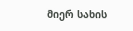მიერ სახის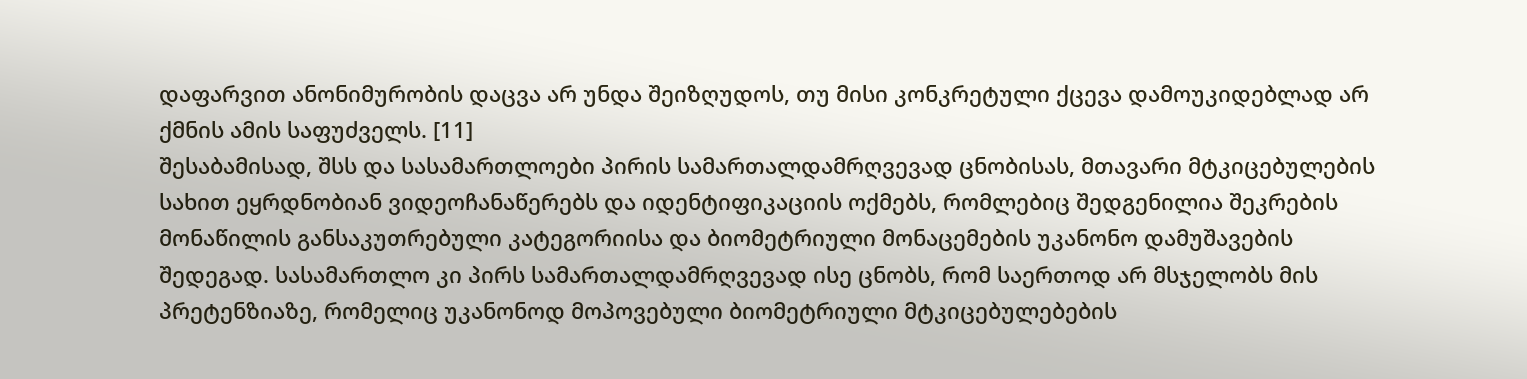დაფარვით ანონიმურობის დაცვა არ უნდა შეიზღუდოს, თუ მისი კონკრეტული ქცევა დამოუკიდებლად არ ქმნის ამის საფუძველს. [11]
შესაბამისად, შსს და სასამართლოები პირის სამართალდამრღვევად ცნობისას, მთავარი მტკიცებულების სახით ეყრდნობიან ვიდეოჩანაწერებს და იდენტიფიკაციის ოქმებს, რომლებიც შედგენილია შეკრების მონაწილის განსაკუთრებული კატეგორიისა და ბიომეტრიული მონაცემების უკანონო დამუშავების შედეგად. სასამართლო კი პირს სამართალდამრღვევად ისე ცნობს, რომ საერთოდ არ მსჯელობს მის პრეტენზიაზე, რომელიც უკანონოდ მოპოვებული ბიომეტრიული მტკიცებულებების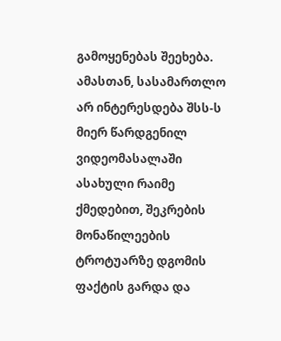გამოყენებას შეეხება. ამასთან, სასამართლო არ ინტერესდება შსს-ს მიერ წარდგენილ ვიდეომასალაში ასახული რაიმე ქმედებით, შეკრების მონაწილეების ტროტუარზე დგომის ფაქტის გარდა და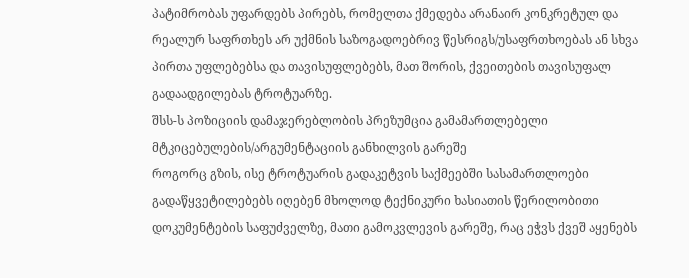პატიმრობას უფარდებს პირებს, რომელთა ქმედება არანაირ კონკრეტულ და რეალურ საფრთხეს არ უქმნის საზოგადოებრივ წესრიგს/უსაფრთხოებას ან სხვა პირთა უფლებებსა და თავისუფლებებს, მათ შორის, ქვეითების თავისუფალ გადაადგილებას ტროტუარზე.
შსს-ს პოზიციის დამაჯერებლობის პრეზუმცია გამამართლებელი მტკიცებულების/არგუმენტაციის განხილვის გარეშე
როგორც გზის, ისე ტროტუარის გადაკეტვის საქმეებში სასამართლოები გადაწყვეტილებებს იღებენ მხოლოდ ტექნიკური ხასიათის წერილობითი დოკუმენტების საფუძველზე, მათი გამოკვლევის გარეშე, რაც ეჭვს ქვეშ აყენებს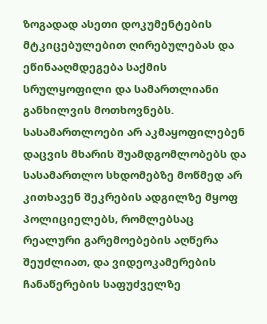ზოგადად ასეთი დოკუმენტების მტკიცებულებით ღირებულებას და ეწინააღმდეგება საქმის სრულყოფილი და სამართლიანი განხილვის მოთხოვნებს.
სასამართლოები არ აკმაყოფილებენ დაცვის მხარის შუამდგომლობებს და სასამართლო სხდომებზე მოწმედ არ კითხავენ შეკრების ადგილზე მყოფ პოლიციელებს, რომლებსაც რეალური გარემოებების აღწერა შეუძლიათ, და ვიდეოკამერების ჩანაწერების საფუძველზე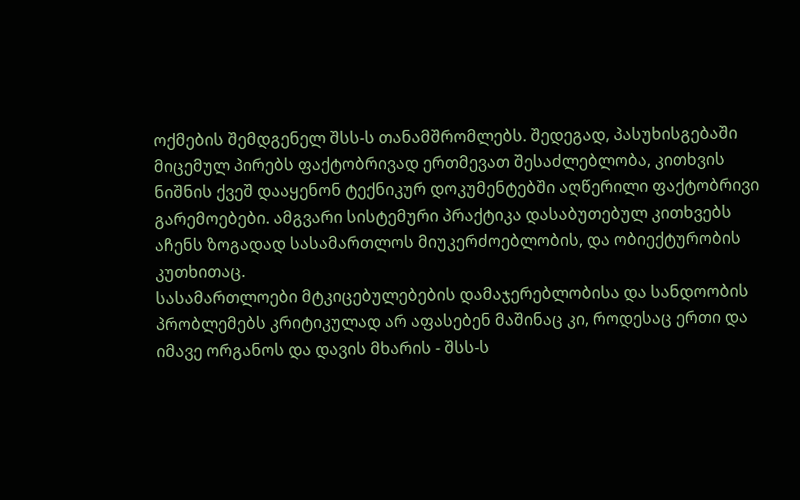ოქმების შემდგენელ შსს-ს თანამშრომლებს. შედეგად, პასუხისგებაში მიცემულ პირებს ფაქტობრივად ერთმევათ შესაძლებლობა, კითხვის ნიშნის ქვეშ დააყენონ ტექნიკურ დოკუმენტებში აღწერილი ფაქტობრივი გარემოებები. ამგვარი სისტემური პრაქტიკა დასაბუთებულ კითხვებს აჩენს ზოგადად სასამართლოს მიუკერძოებლობის, და ობიექტურობის კუთხითაც.
სასამართლოები მტკიცებულებების დამაჯერებლობისა და სანდოობის პრობლემებს კრიტიკულად არ აფასებენ მაშინაც კი, როდესაც ერთი და იმავე ორგანოს და დავის მხარის - შსს-ს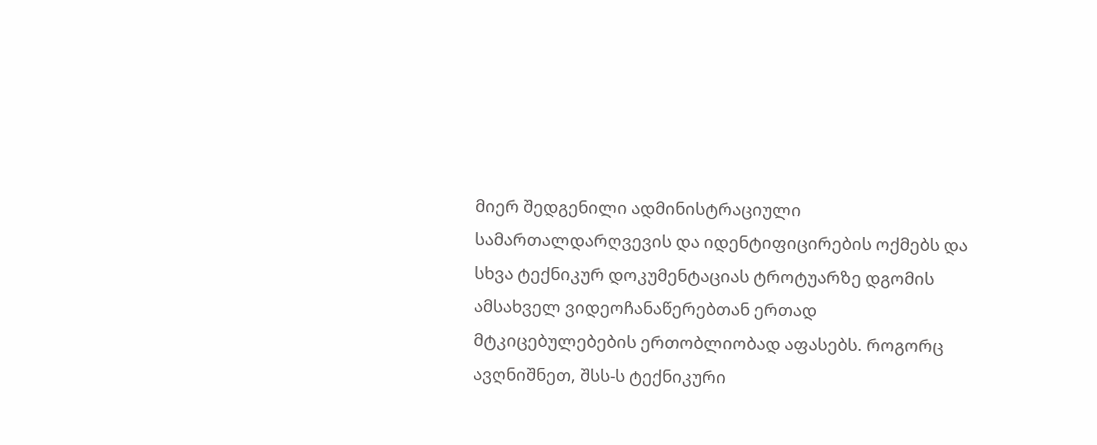მიერ შედგენილი ადმინისტრაციული სამართალდარღვევის და იდენტიფიცირების ოქმებს და სხვა ტექნიკურ დოკუმენტაციას ტროტუარზე დგომის ამსახველ ვიდეოჩანაწერებთან ერთად მტკიცებულებების ერთობლიობად აფასებს. როგორც ავღნიშნეთ, შსს-ს ტექნიკური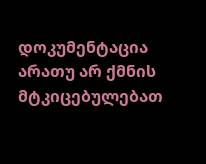დოკუმენტაცია არათუ არ ქმნის მტკიცებულებათ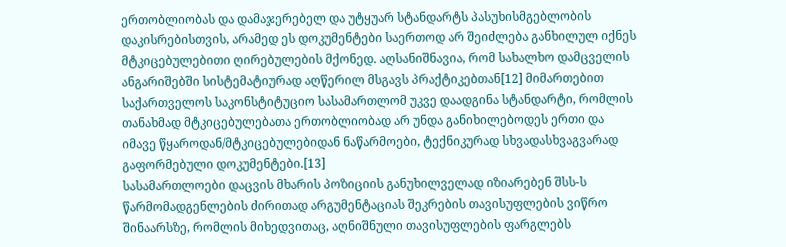ერთობლიობას და დამაჯერებელ და უტყუარ სტანდარტს პასუხისმგებლობის დაკისრებისთვის, არამედ ეს დოკუმენტები საერთოდ არ შეიძლება განხილულ იქნეს მტკიცებულებითი ღირებულების მქონედ. აღსანიშნავია, რომ სახალხო დამცველის ანგარიშებში სისტემატიურად აღწერილ მსგავს პრაქტიკებთან[12] მიმართებით საქართველოს საკონსტიტუციო სასამართლომ უკვე დაადგინა სტანდარტი, რომლის თანახმად მტკიცებულებათა ერთობლიობად არ უნდა განიხილებოდეს ერთი და იმავე წყაროდან/მტკიცებულებიდან ნაწარმოები, ტექნიკურად სხვადასხვაგვარად გაფორმებული დოკუმენტები.[13]
სასამართლოები დაცვის მხარის პოზიციის განუხილველად იზიარებენ შსს-ს წარმომადგენლების ძირითად არგუმენტაციას შეკრების თავისუფლების ვიწრო შინაარსზე, რომლის მიხედვითაც, აღნიშნული თავისუფლების ფარგლებს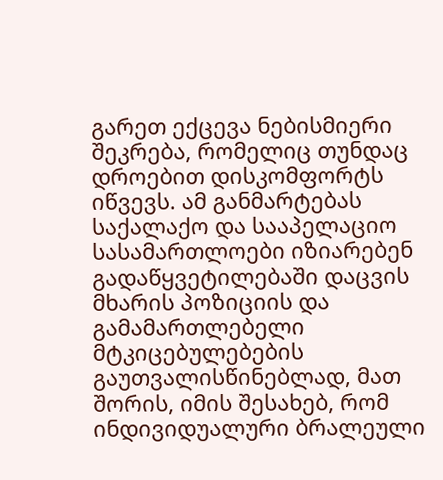გარეთ ექცევა ნებისმიერი შეკრება, რომელიც თუნდაც დროებით დისკომფორტს იწვევს. ამ განმარტებას საქალაქო და სააპელაციო სასამართლოები იზიარებენ გადაწყვეტილებაში დაცვის მხარის პოზიციის და გამამართლებელი მტკიცებულებების გაუთვალისწინებლად, მათ შორის, იმის შესახებ, რომ ინდივიდუალური ბრალეული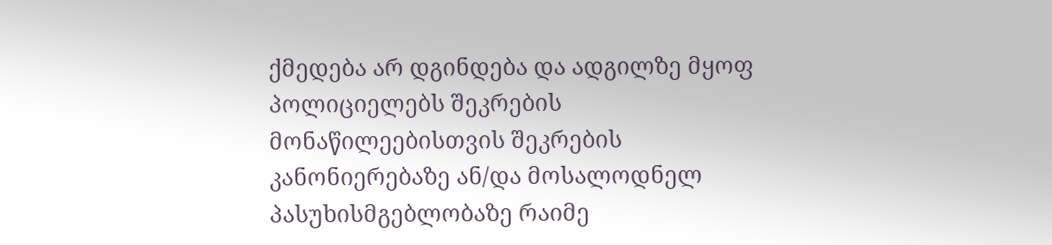ქმედება არ დგინდება და ადგილზე მყოფ პოლიციელებს შეკრების მონაწილეებისთვის შეკრების კანონიერებაზე ან/და მოსალოდნელ პასუხისმგებლობაზე რაიმე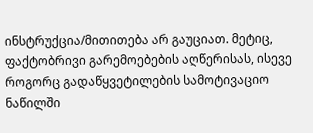ინსტრუქცია/მითითება არ გაუციათ. მეტიც, ფაქტობრივი გარემოებების აღწერისას, ისევე როგორც გადაწყვეტილების სამოტივაციო ნაწილში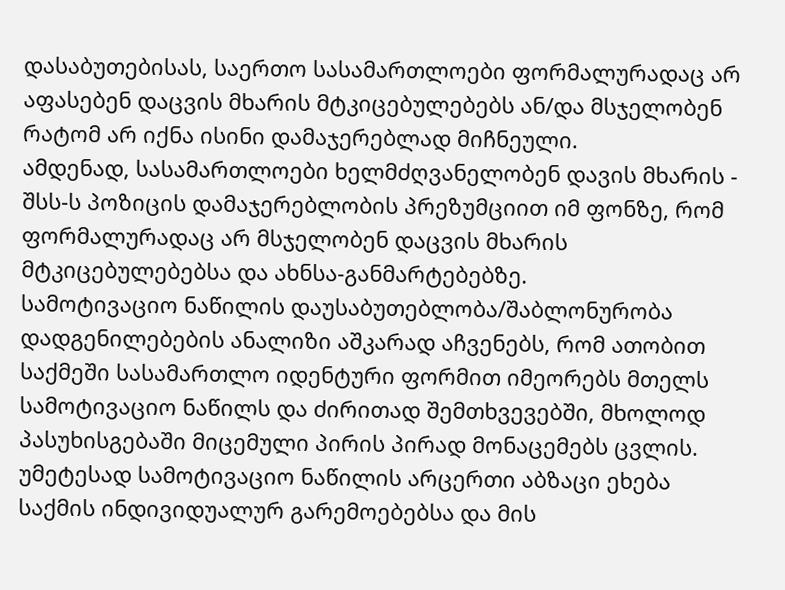დასაბუთებისას, საერთო სასამართლოები ფორმალურადაც არ აფასებენ დაცვის მხარის მტკიცებულებებს ან/და მსჯელობენ რატომ არ იქნა ისინი დამაჯერებლად მიჩნეული.
ამდენად, სასამართლოები ხელმძღვანელობენ დავის მხარის - შსს-ს პოზიცის დამაჯერებლობის პრეზუმციით იმ ფონზე, რომ ფორმალურადაც არ მსჯელობენ დაცვის მხარის მტკიცებულებებსა და ახნსა-განმარტებებზე.
სამოტივაციო ნაწილის დაუსაბუთებლობა/შაბლონურობა
დადგენილებების ანალიზი აშკარად აჩვენებს, რომ ათობით საქმეში სასამართლო იდენტური ფორმით იმეორებს მთელს სამოტივაციო ნაწილს და ძირითად შემთხვევებში, მხოლოდ პასუხისგებაში მიცემული პირის პირად მონაცემებს ცვლის. უმეტესად სამოტივაციო ნაწილის არცერთი აბზაცი ეხება საქმის ინდივიდუალურ გარემოებებსა და მის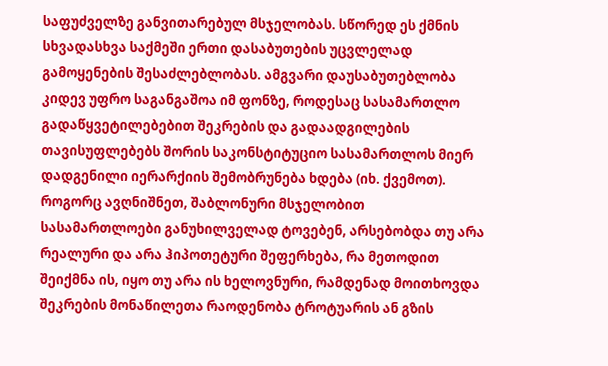საფუძველზე განვითარებულ მსჯელობას. სწორედ ეს ქმნის სხვადასხვა საქმეში ერთი დასაბუთების უცვლელად გამოყენების შესაძლებლობას. ამგვარი დაუსაბუთებლობა კიდევ უფრო საგანგაშოა იმ ფონზე, როდესაც სასამართლო გადაწყვეტილებებით შეკრების და გადაადგილების თავისუფლებებს შორის საკონსტიტუციო სასამართლოს მიერ დადგენილი იერარქიის შემობრუნება ხდება (იხ. ქვემოთ).
როგორც ავღნიშნეთ, შაბლონური მსჯელობით სასამართლოები განუხილველად ტოვებენ, არსებობდა თუ არა რეალური და არა ჰიპოთეტური შეფერხება, რა მეთოდით შეიქმნა ის, იყო თუ არა ის ხელოვნური, რამდენად მოითხოვდა შეკრების მონაწილეთა რაოდენობა ტროტუარის ან გზის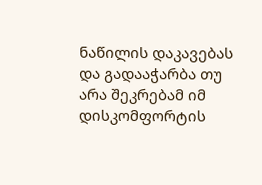ნაწილის დაკავებას და გადააჭარბა თუ არა შეკრებამ იმ დისკომფორტის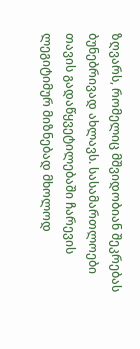ზღვარს, რომელიც მშვიდობიან შეკრებას ბუნებრივად ახლავს. სასამართლოები თავის გადაწყვეტილებაში ჩარევის ლეგიტიმურ მიზნებად მხოლოდ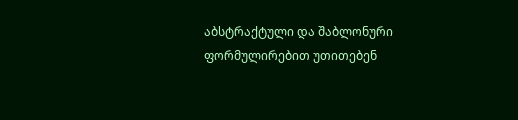აბსტრაქტული და შაბლონური ფორმულირებით უთითებენ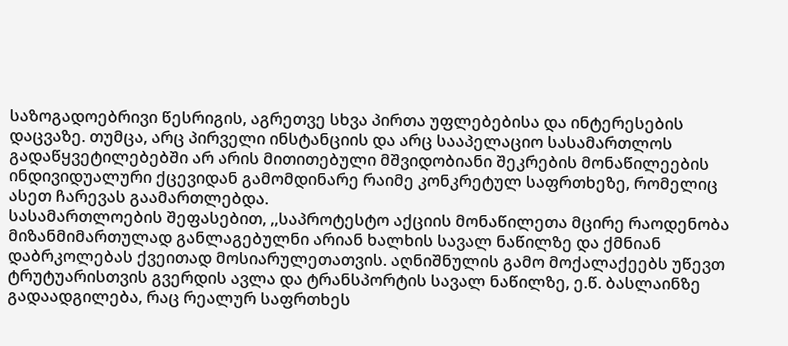საზოგადოებრივი წესრიგის, აგრეთვე სხვა პირთა უფლებებისა და ინტერესების დაცვაზე. თუმცა, არც პირველი ინსტანციის და არც სააპელაციო სასამართლოს გადაწყვეტილებებში არ არის მითითებული მშვიდობიანი შეკრების მონაწილეების ინდივიდუალური ქცევიდან გამომდინარე რაიმე კონკრეტულ საფრთხეზე, რომელიც ასეთ ჩარევას გაამართლებდა.
სასამართლოების შეფასებით, ,,საპროტესტო აქციის მონაწილეთა მცირე რაოდენობა მიზანმიმართულად განლაგებულნი არიან ხალხის სავალ ნაწილზე და ქმნიან დაბრკოლებას ქვეითად მოსიარულეთათვის. აღნიშნულის გამო მოქალაქეებს უწევთ ტრუტუარისთვის გვერდის ავლა და ტრანსპორტის სავალ ნაწილზე, ე.წ. ბასლაინზე გადაადგილება, რაც რეალურ საფრთხეს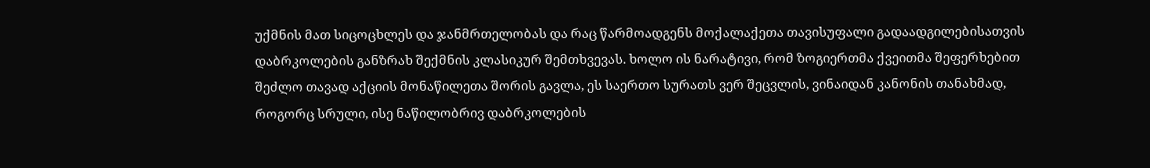უქმნის მათ სიცოცხლეს და ჯანმრთელობას და რაც წარმოადგენს მოქალაქეთა თავისუფალი გადაადგილებისათვის დაბრკოლების განზრახ შექმნის კლასიკურ შემთხვევას. ხოლო ის ნარატივი, რომ ზოგიერთმა ქვეითმა შეფერხებით შეძლო თავად აქციის მონაწილეთა შორის გავლა, ეს საერთო სურათს ვერ შეცვლის, ვინაიდან კანონის თანახმად, როგორც სრული, ისე ნაწილობრივ დაბრკოლების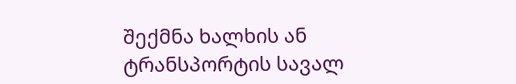შექმნა ხალხის ან ტრანსპორტის სავალ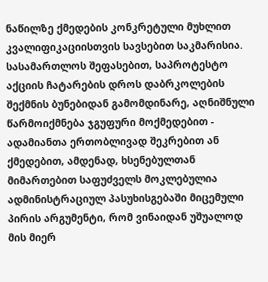ნაწილზე ქმედების კონკრეტული მუხლით კვალიფიკაციისთვის სავსებით საკმარისია. სასამართლოს შეფასებით, საპროტესტო აქციის ჩატარების დროს დაბრკოლების შექმნის ბუნებიდან გამომდინარე, აღნიშნული წარმოიქმნება ჯგუფური მოქმედებით - ადამიანთა ერთობლივად შეკრებით ან ქმედებით, ამდენად, ხსენებულთან მიმართებით საფუძველს მოკლებულია ადმინისტრაციულ პასუხისგებაში მიცემული პირის არგუმენტი, რომ ვინაიდან უშუალოდ მის მიერ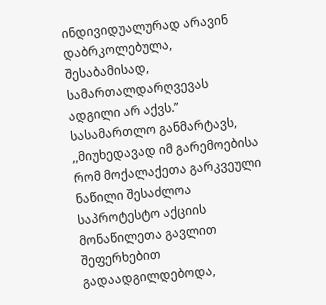ინდივიდუალურად არავინ დაბრკოლებულა, შესაბამისად, სამართალდარღვევას ადგილი არ აქვს.” სასამართლო განმარტავს, ,,მიუხედავად იმ გარემოებისა რომ მოქალაქეთა გარკვეული ნაწილი შესაძლოა საპროტესტო აქციის მონაწილეთა გავლით შეფერხებით გადაადგილდებოდა,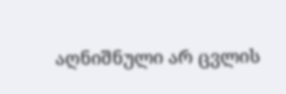აღნიშნული არ ცვლის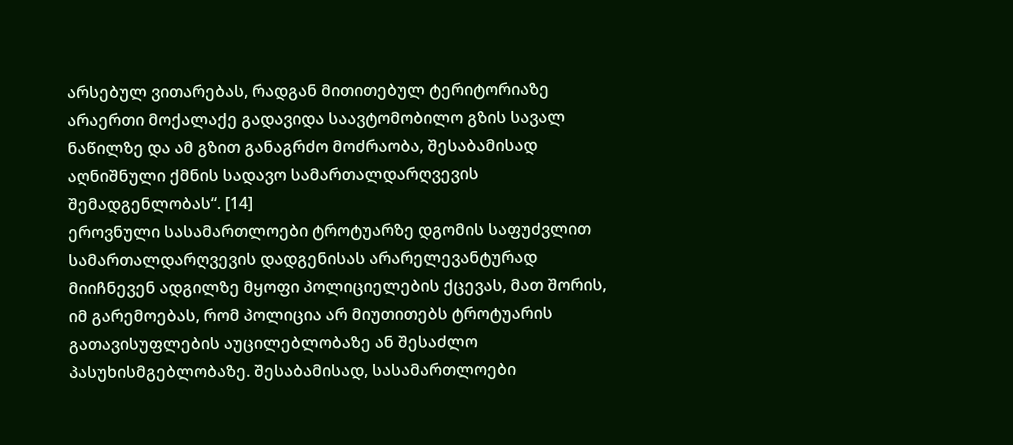არსებულ ვითარებას, რადგან მითითებულ ტერიტორიაზე არაერთი მოქალაქე გადავიდა საავტომობილო გზის სავალ ნაწილზე და ამ გზით განაგრძო მოძრაობა, შესაბამისად აღნიშნული ქმნის სადავო სამართალდარღვევის შემადგენლობას“. [14]
ეროვნული სასამართლოები ტროტუარზე დგომის საფუძვლით სამართალდარღვევის დადგენისას არარელევანტურად მიიჩნევენ ადგილზე მყოფი პოლიციელების ქცევას, მათ შორის, იმ გარემოებას, რომ პოლიცია არ მიუთითებს ტროტუარის გათავისუფლების აუცილებლობაზე ან შესაძლო პასუხისმგებლობაზე. შესაბამისად, სასამართლოები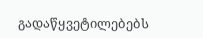გადაწყვეტილებებს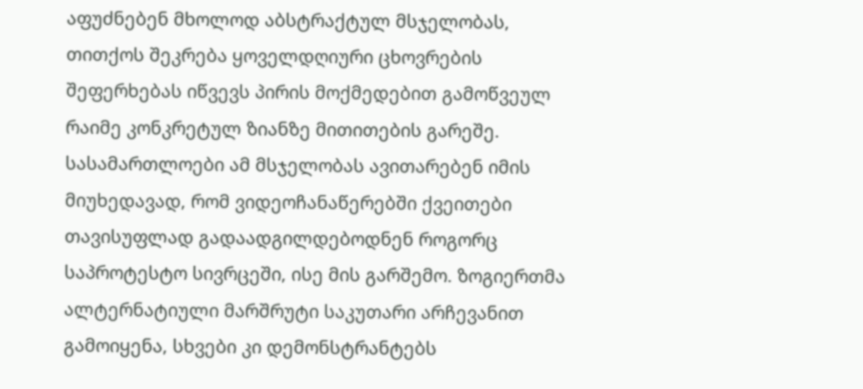აფუძნებენ მხოლოდ აბსტრაქტულ მსჯელობას, თითქოს შეკრება ყოველდღიური ცხოვრების შეფერხებას იწვევს პირის მოქმედებით გამოწვეულ რაიმე კონკრეტულ ზიანზე მითითების გარეშე.
სასამართლოები ამ მსჯელობას ავითარებენ იმის მიუხედავად, რომ ვიდეოჩანაწერებში ქვეითები თავისუფლად გადაადგილდებოდნენ როგორც საპროტესტო სივრცეში, ისე მის გარშემო. ზოგიერთმა ალტერნატიული მარშრუტი საკუთარი არჩევანით გამოიყენა, სხვები კი დემონსტრანტებს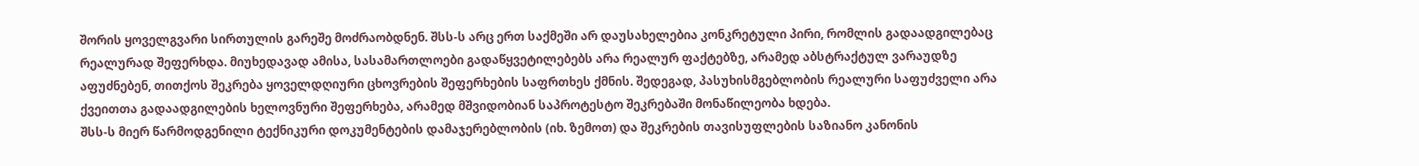შორის ყოველგვარი სირთულის გარეშე მოძრაობდნენ. შსს-ს არც ერთ საქმეში არ დაუსახელებია კონკრეტული პირი, რომლის გადაადგილებაც რეალურად შეფერხდა. მიუხედავად ამისა, სასამართლოები გადაწყვეტილებებს არა რეალურ ფაქტებზე, არამედ აბსტრაქტულ ვარაუდზე აფუძნებენ, თითქოს შეკრება ყოველდღიური ცხოვრების შეფერხების საფრთხეს ქმნის. შედეგად, პასუხისმგებლობის რეალური საფუძველი არა ქვეითთა გადაადგილების ხელოვნური შეფერხება, არამედ მშვიდობიან საპროტესტო შეკრებაში მონაწილეობა ხდება.
შსს-ს მიერ წარმოდგენილი ტექნიკური დოკუმენტების დამაჯერებლობის (იხ. ზემოთ) და შეკრების თავისუფლების საზიანო კანონის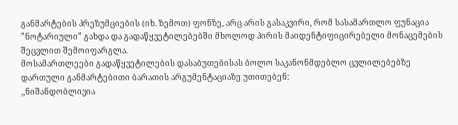განმარტების პრეზუმციების (იხ. ზემოთ) ფონზე, არც არის გასაკვირი, რომ სასამართლო ფუნაცია ”ნოტარიული” გახდა და გადაწყვეტილებებში მხოლოდ პირის მაიდენტიფიცირებელი მონაცემების შეცვლით შემოიფარგლა.
მოსამართლეები გადაწყვეტილების დასაბუთებისას ბოლო საკანონმდებლო ცვლილებებზე დართული განმარტებითი ბარათის არგუმენტაციაზე უთითებენ:
,,ნიშანდობლივია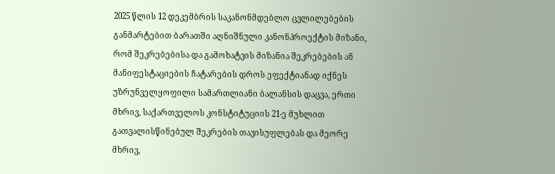2025 წლის 12 დეკემბრის საკანონმდებლო ცვლილებების განმარტებით ბარათში აღნიშნული კანონპროექტის მიზანი, რომ შეკრებებისა და გამოხატვის მიზანია შეკრებების ან მანიფესტაციების ჩატარების დროს ეფექტიანად იქნეს უზრუნველყოფილი სამართლიანი ბალანსის დაცვა, ერთი მხრივ, საქართველოს კონსტიტუციის 21-ე მუხლით გათვალისწინებულ შეკრების თავისუფლებას და მეორე მხრივ,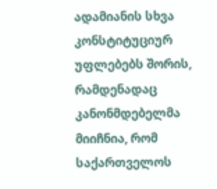ადამიანის სხვა კონსტიტუციურ უფლებებს შორის, რამდენადაც კანონმდებელმა მიიჩნია, რომ საქართველოს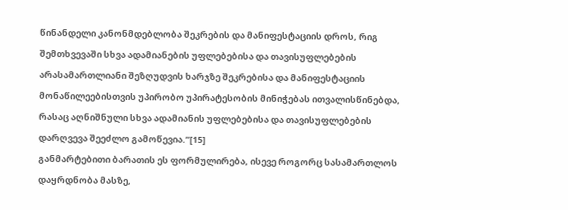წინანდელი კანონმდებლობა შეკრების და მანიფესტაციის დროს, რიგ შემთხვევაში სხვა ადამიანების უფლებებისა და თავისუფლებების არასამართლიანი შეზღუდვის ხარჯზე შეკრებისა და მანიფესტაციის მონაწილეებისთვის უპირობო უპირატესობის მინიჭებას ითვალისწინებდა, რასაც აღნიშნული სხვა ადამიანის უფლებებისა და თავისუფლებების დარღვევა შეეძლო გამოწევია.”[15]
განმარტებითი ბარათის ეს ფორმულირება, ისევე როგორც სასამართლოს დაყრდნობა მასზე,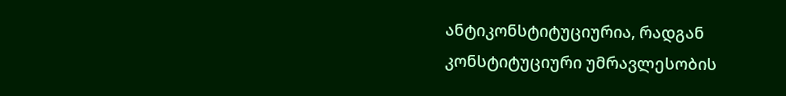ანტიკონსტიტუციურია, რადგან კონსტიტუციური უმრავლესობის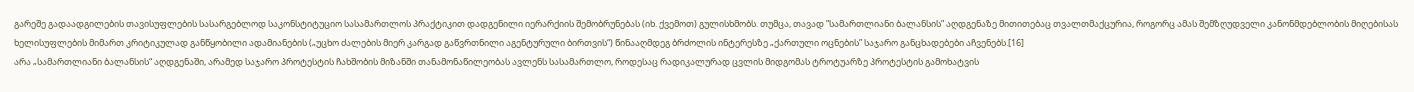გარეშე გადაადგილების თავისუფლების სასარგებლოდ საკონსტიტუციო სასამართლოს პრაქტიკით დადგენილი იერარქიის შემობრუნებას (იხ. ქვემოთ) გულისხმობს. თუმცა, თავად ”სამართლიანი ბალანსის” აღდგენაზე მითითებაც თვალთმაქცურია, როგორც ამას შემზღუდველი კანონმდებლობის მიღებისას ხელისუფლების მიმართ კრიტიკულად განწყობილი ადამიანების („უცხო ძალების მიერ კარგად გაწვრთნილი აგენტურული ბირთვის“) წინააღმდეგ ბრძოლის ინტერესზე „ქართული ოცნების” საჯარო განცხადებები აჩვენებს.[16]
არა „სამართლიანი ბალანსის“ აღდგენაში, არამედ საჯარო პროტესტის ჩახშობის მიზანში თანამონაწილეობას ავლენს სასამართლო, როდესაც რადიკალურად ცვლის მიდგომას ტროტუარზე პროტესტის გამოხატვის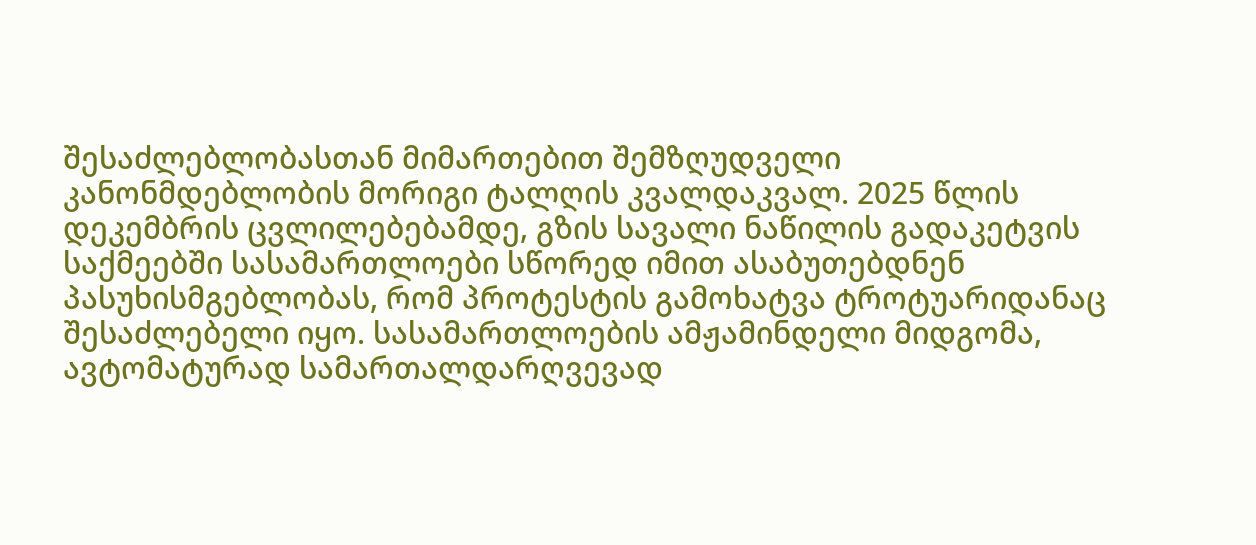შესაძლებლობასთან მიმართებით შემზღუდველი კანონმდებლობის მორიგი ტალღის კვალდაკვალ. 2025 წლის დეკემბრის ცვლილებებამდე, გზის სავალი ნაწილის გადაკეტვის საქმეებში სასამართლოები სწორედ იმით ასაბუთებდნენ პასუხისმგებლობას, რომ პროტესტის გამოხატვა ტროტუარიდანაც შესაძლებელი იყო. სასამართლოების ამჟამინდელი მიდგომა, ავტომატურად სამართალდარღვევად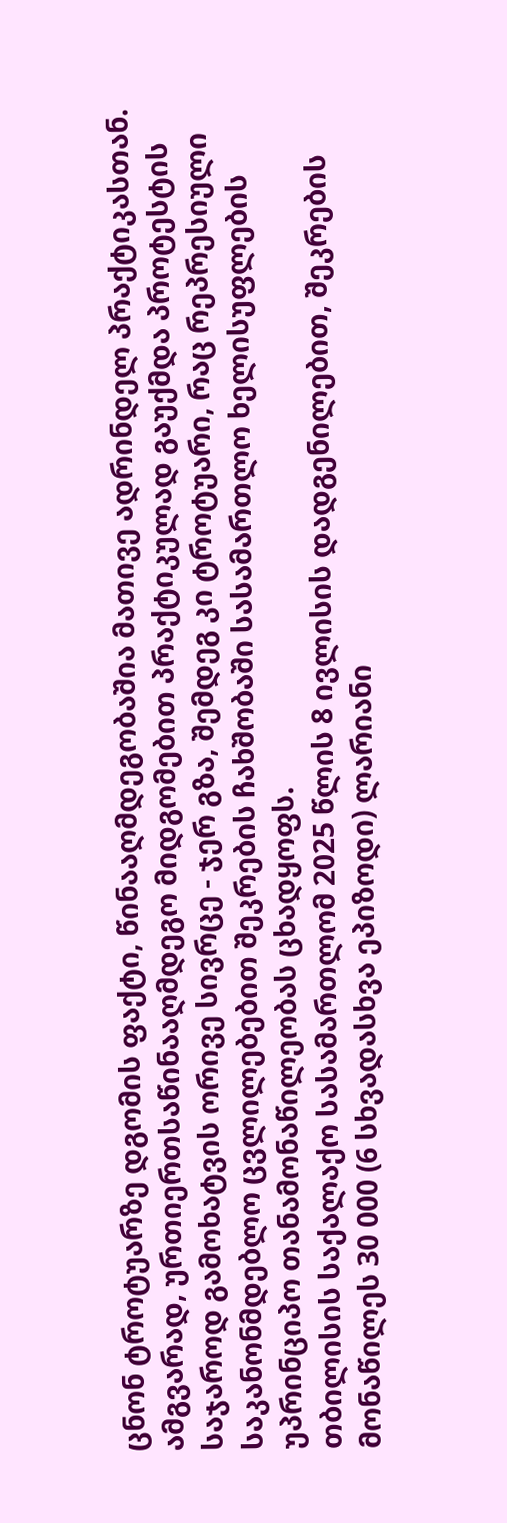ცნონ ტროტუარზე დგომის ფაქტი, წინააღმდეგობაშია მათივე ადრინდელ პრაქტიკასთან. ამგვარად, ურთიერთსაწინააღმდეგო მიდგომებით პრაქტიკულად გაუქმდა პროტესტის საჯაროდ გამოხატვის ორივე სივრცე - ჯერ გზა, შემდეგ კი ტროტუარი, რაც რეპრესიული საკანონმდებლო ცვლილებებით შეკრების ჩახშობაში სასამართლო ხელისუფლების უპრინციპო თანამონაწილეობას ცხადყოფს.
თბილისის საქალაქო სასამართლომ 2025 წლის 8 ივლისის დადგენილებით, შეკრების მონაწილეს 30 000 (6 სხვადასხვა ეპიზოდი) ლარიანი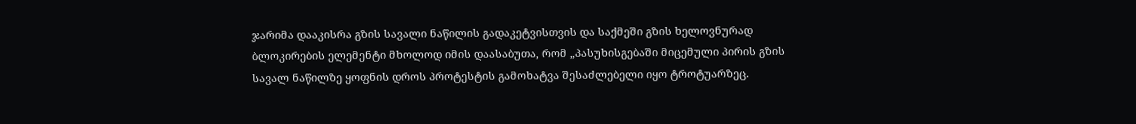ჯარიმა დააკისრა გზის სავალი ნაწილის გადაკეტვისთვის და საქმეში გზის ხელოვნურად ბლოკირების ელემენტი მხოლოდ იმის დაასაბუთა, რომ „პასუხისგებაში მიცემული პირის გზის სავალ ნაწილზე ყოფნის დროს პროტესტის გამოხატვა შესაძლებელი იყო ტროტუარზეც.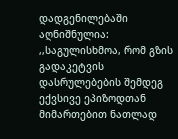დადგენილებაში აღნიშნულია: ,,საგულისხმოა, რომ გზის გადაკეტვის დასრულებების შემდეგ ექვსივე ეპიზოდთან მიმართებით ნათლად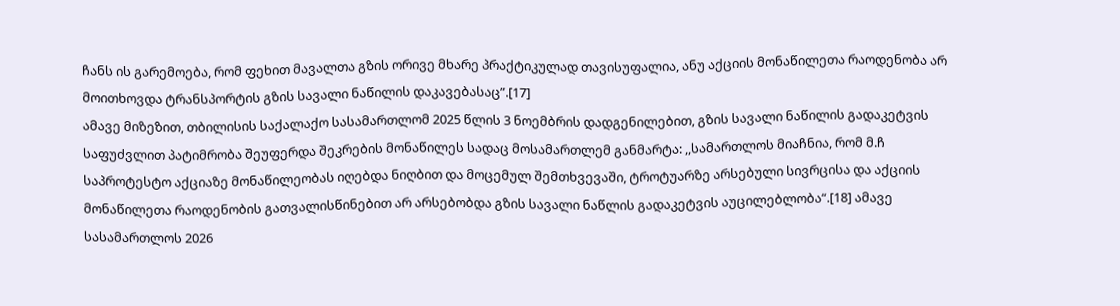ჩანს ის გარემოება, რომ ფეხით მავალთა გზის ორივე მხარე პრაქტიკულად თავისუფალია, ანუ აქციის მონაწილეთა რაოდენობა არ მოითხოვდა ტრანსპორტის გზის სავალი ნაწილის დაკავებასაც”.[17]
ამავე მიზეზით, თბილისის საქალაქო სასამართლომ 2025 წლის 3 ნოემბრის დადგენილებით, გზის სავალი ნაწილის გადაკეტვის საფუძვლით პატიმრობა შეუფერდა შეკრების მონაწილეს სადაც მოსამართლემ განმარტა: ,,სამართლოს მიაჩნია, რომ მ.ჩ საპროტესტო აქციაზე მონაწილეობას იღებდა ნიღბით და მოცემულ შემთხვევაში, ტროტუარზე არსებული სივრცისა და აქციის მონაწილეთა რაოდენობის გათვალისწინებით არ არსებობდა გზის სავალი ნაწლის გადაკეტვის აუცილებლობა“.[18] ამავე სასამართლოს 2026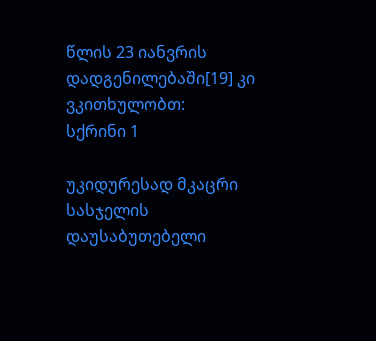წლის 23 იანვრის დადგენილებაში[19] კი ვკითხულობთ:
სქრინი 1

უკიდურესად მკაცრი სასჯელის დაუსაბუთებელი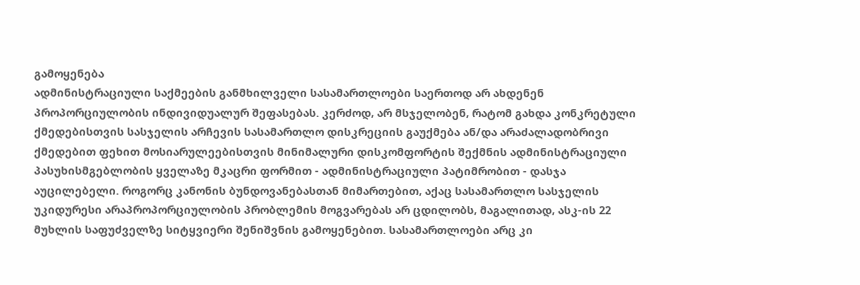გამოყენება
ადმინისტრაციული საქმეების განმხილველი სასამართლოები საერთოდ არ ახდენენ პროპორციულობის ინდივიდუალურ შეფასებას. კერძოდ, არ მსჯელობენ, რატომ გახდა კონკრეტული ქმედებისთვის სასჯელის არჩევის სასამართლო დისკრეციის გაუქმება ან/და არაძალადობრივი ქმედებით ფეხით მოსიარულეებისთვის მინიმალური დისკომფორტის შექმნის ადმინისტრაციული პასუხისმგებლობის ყველაზე მკაცრი ფორმით - ადმინისტრაციული პატიმრობით - დასჯა აუცილებელი. როგორც კანონის ბუნდოვანებასთან მიმართებით, აქაც სასამართლო სასჯელის უკიდურესი არაპროპორციულობის პრობლემის მოგვარებას არ ცდილობს, მაგალითად, ასკ-ის 22 მუხლის საფუძველზე სიტყვიერი შენიშვნის გამოყენებით. სასამართლოები არც კი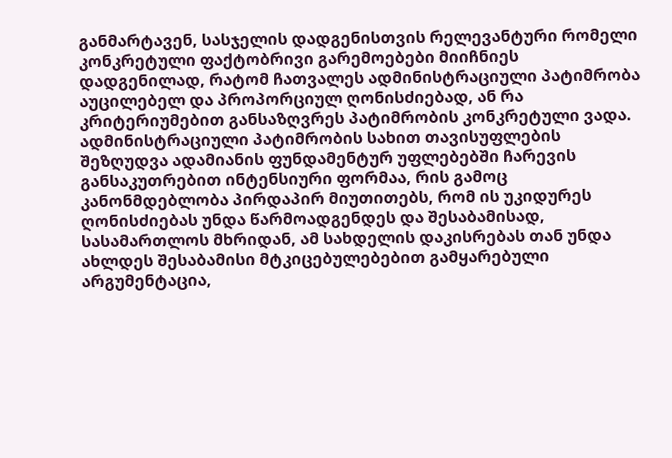განმარტავენ, სასჯელის დადგენისთვის რელევანტური რომელი კონკრეტული ფაქტობრივი გარემოებები მიიჩნიეს დადგენილად, რატომ ჩათვალეს ადმინისტრაციული პატიმრობა აუცილებელ და პროპორციულ ღონისძიებად, ან რა კრიტერიუმებით განსაზღვრეს პატიმრობის კონკრეტული ვადა.
ადმინისტრაციული პატიმრობის სახით თავისუფლების შეზღუდვა ადამიანის ფუნდამენტურ უფლებებში ჩარევის განსაკუთრებით ინტენსიური ფორმაა, რის გამოც კანონმდებლობა პირდაპირ მიუთითებს, რომ ის უკიდურეს ღონისძიებას უნდა წარმოადგენდეს და შესაბამისად, სასამართლოს მხრიდან, ამ სახდელის დაკისრებას თან უნდა ახლდეს შესაბამისი მტკიცებულებებით გამყარებული არგუმენტაცია,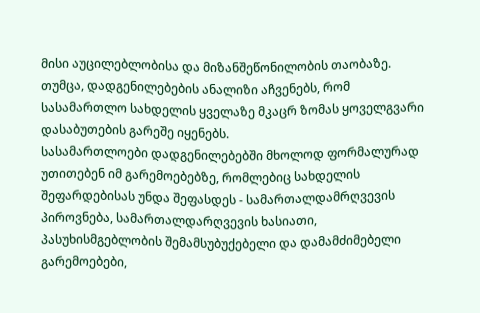მისი აუცილებლობისა და მიზანშეწონილობის თაობაზე. თუმცა, დადგენილებების ანალიზი აჩვენებს, რომ სასამართლო სახდელის ყველაზე მკაცრ ზომას ყოველგვარი დასაბუთების გარეშე იყენებს.
სასამართლოები დადგენილებებში მხოლოდ ფორმალურად უთითებენ იმ გარემოებებზე, რომლებიც სახდელის შეფარდებისას უნდა შეფასდეს - სამართალდამრღვევის პიროვნება, სამართალდარღვევის ხასიათი, პასუხისმგებლობის შემამსუბუქებელი და დამამძიმებელი გარემოებები,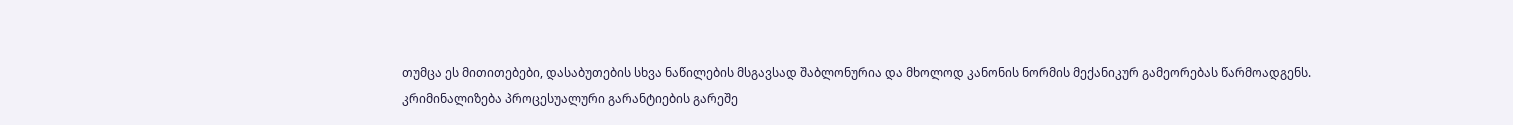თუმცა ეს მითითებები, დასაბუთების სხვა ნაწილების მსგავსად შაბლონურია და მხოლოდ კანონის ნორმის მექანიკურ გამეორებას წარმოადგენს.
კრიმინალიზება პროცესუალური გარანტიების გარეშე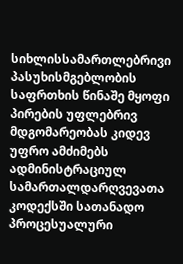სიხლისსამართლებრივი პასუხისმგებლობის საფრთხის წინაშე მყოფი პირების უფლებრივ მდგომარეობას კიდევ უფრო ამძიმებს ადმინისტრაციულ სამართალდარღვევათა კოდექსში სათანადო პროცესუალური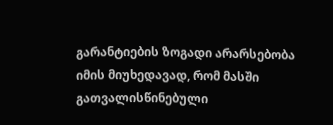გარანტიების ზოგადი არარსებობა იმის მიუხედავად, რომ მასში გათვალისწინებული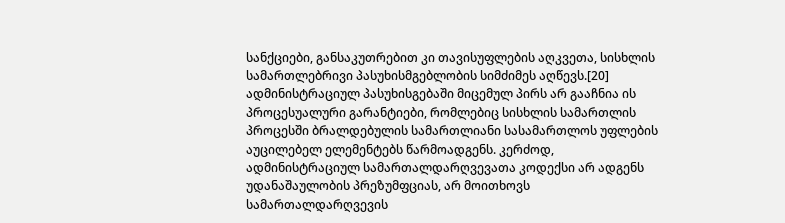სანქციები, განსაკუთრებით კი თავისუფლების აღკვეთა, სისხლის სამართლებრივი პასუხისმგებლობის სიმძიმეს აღწევს.[20] ადმინისტრაციულ პასუხისგებაში მიცემულ პირს არ გააჩნია ის პროცესუალური გარანტიები, რომლებიც სისხლის სამართლის პროცესში ბრალდებულის სამართლიანი სასამართლოს უფლების აუცილებელ ელემენტებს წარმოადგენს. კერძოდ, ადმინისტრაციულ სამართალდარღვევათა კოდექსი არ ადგენს უდანაშაულობის პრეზუმფციას, არ მოითხოვს სამართალდარღვევის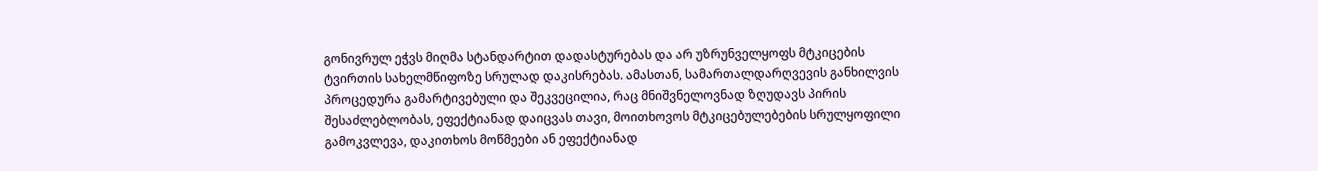გონივრულ ეჭვს მიღმა სტანდარტით დადასტურებას და არ უზრუნველყოფს მტკიცების ტვირთის სახელმწიფოზე სრულად დაკისრებას. ამასთან, სამართალდარღვევის განხილვის პროცედურა გამარტივებული და შეკვეცილია, რაც მნიშვნელოვნად ზღუდავს პირის შესაძლებლობას, ეფექტიანად დაიცვას თავი, მოითხოვოს მტკიცებულებების სრულყოფილი გამოკვლევა, დაკითხოს მოწმეები ან ეფექტიანად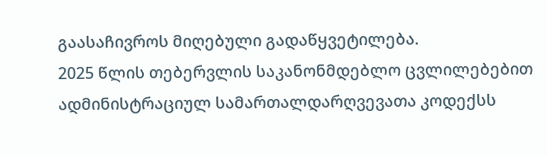გაასაჩივროს მიღებული გადაწყვეტილება.
2025 წლის თებერვლის საკანონმდებლო ცვლილებებით ადმინისტრაციულ სამართალდარღვევათა კოდექსს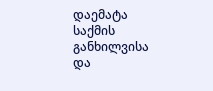დაემატა საქმის განხილვისა და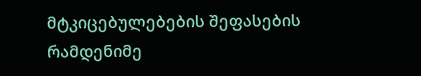მტკიცებულებების შეფასების რამდენიმე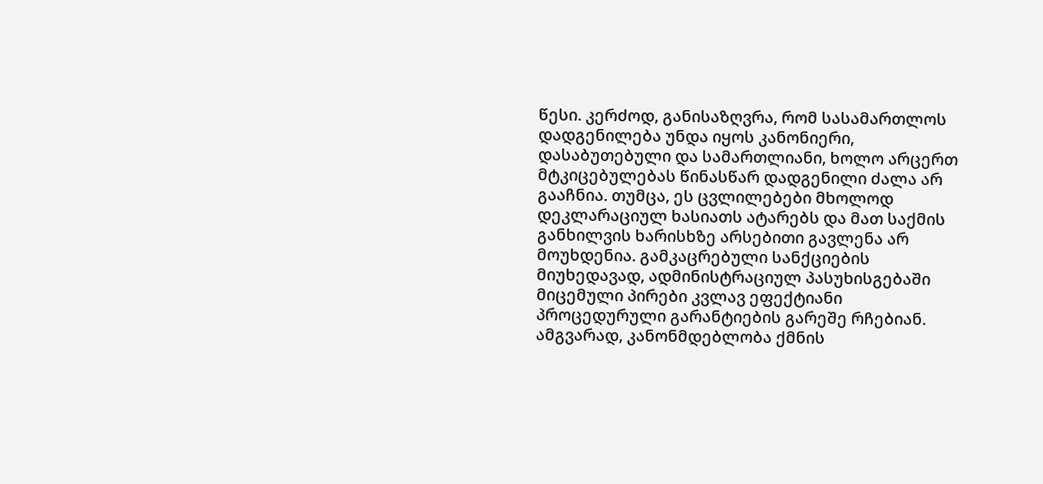წესი. კერძოდ, განისაზღვრა, რომ სასამართლოს დადგენილება უნდა იყოს კანონიერი, დასაბუთებული და სამართლიანი, ხოლო არცერთ მტკიცებულებას წინასწარ დადგენილი ძალა არ გააჩნია. თუმცა, ეს ცვლილებები მხოლოდ დეკლარაციულ ხასიათს ატარებს და მათ საქმის განხილვის ხარისხზე არსებითი გავლენა არ მოუხდენია. გამკაცრებული სანქციების მიუხედავად, ადმინისტრაციულ პასუხისგებაში მიცემული პირები კვლავ ეფექტიანი პროცედურული გარანტიების გარეშე რჩებიან.
ამგვარად, კანონმდებლობა ქმნის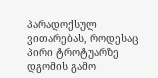პარადოქსულ ვითარებას, როდესაც პირი ტროტუარზე დგომის გამო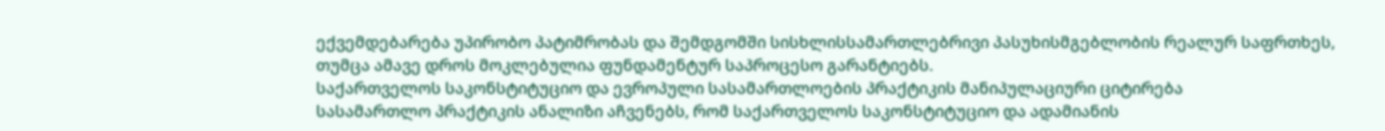ექვემდებარება უპირობო პატიმრობას და შემდგომში სისხლისსამართლებრივი პასუხისმგებლობის რეალურ საფრთხეს, თუმცა ამავე დროს მოკლებულია ფუნდამენტურ საპროცესო გარანტიებს.
საქართველოს საკონსტიტუციო და ევროპული სასამართლოების პრაქტიკის მანიპულაციური ციტირება
სასამართლო პრაქტიკის ანალიზი აჩვენებს, რომ საქართველოს საკონსტიტუციო და ადამიანის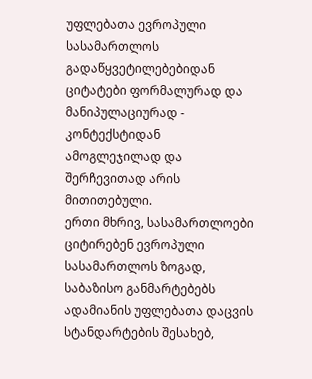უფლებათა ევროპული სასამართლოს გადაწყვეტილებებიდან ციტატები ფორმალურად და მანიპულაციურად - კონტექსტიდან ამოგლეჯილად და შერჩევითად არის მითითებული.
ერთი მხრივ, სასამართლოები ციტირებენ ევროპული სასამართლოს ზოგად, საბაზისო განმარტებებს ადამიანის უფლებათა დაცვის სტანდარტების შესახებ,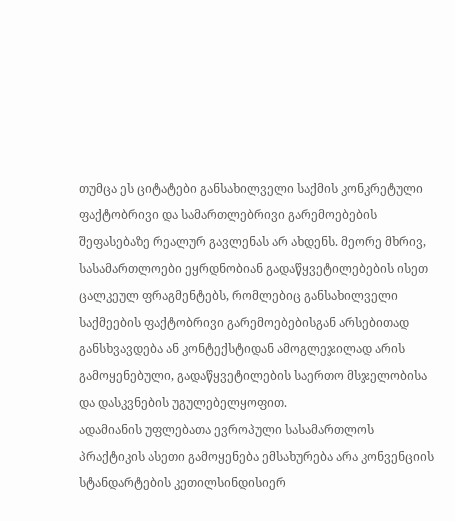თუმცა ეს ციტატები განსახილველი საქმის კონკრეტული ფაქტობრივი და სამართლებრივი გარემოებების შეფასებაზე რეალურ გავლენას არ ახდენს. მეორე მხრივ, სასამართლოები ეყრდნობიან გადაწყვეტილებების ისეთ ცალკეულ ფრაგმენტებს, რომლებიც განსახილველი საქმეების ფაქტობრივი გარემოებებისგან არსებითად განსხვავდება ან კონტექსტიდან ამოგლეჯილად არის გამოყენებული, გადაწყვეტილების საერთო მსჯელობისა და დასკვნების უგულებელყოფით.
ადამიანის უფლებათა ევროპული სასამართლოს პრაქტიკის ასეთი გამოყენება ემსახურება არა კონვენციის სტანდარტების კეთილსინდისიერ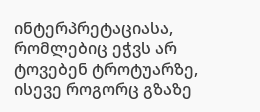ინტერპრეტაციასა, რომლებიც ეჭვს არ ტოვებენ ტროტუარზე, ისევე როგორც გზაზე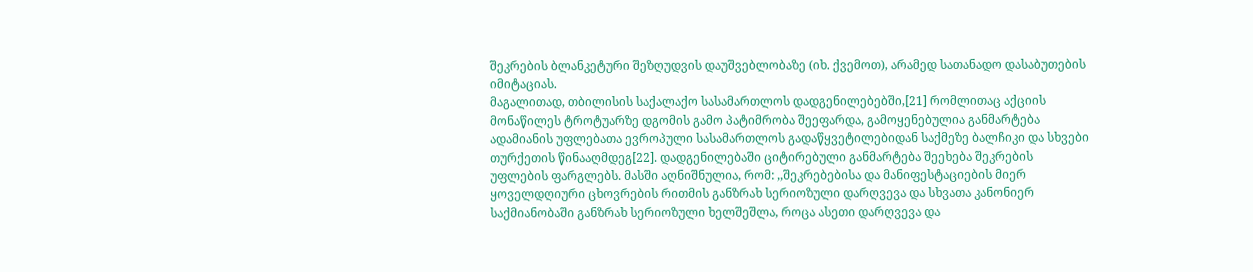შეკრების ბლანკეტური შეზღუდვის დაუშვებლობაზე (იხ. ქვემოთ), არამედ სათანადო დასაბუთების იმიტაციას.
მაგალითად, თბილისის საქალაქო სასამართლოს დადგენილებებში,[21] რომლითაც აქციის მონაწილეს ტროტუარზე დგომის გამო პატიმრობა შეეფარდა, გამოყენებულია განმარტება ადამიანის უფლებათა ევროპული სასამართლოს გადაწყვეტილებიდან საქმეზე ბალჩიკი და სხვები თურქეთის წინააღმდეგ[22]. დადგენილებაში ციტირებული განმარტება შეეხება შეკრების უფლების ფარგლებს. მასში აღნიშნულია, რომ: ,,შეკრებებისა და მანიფესტაციების მიერ ყოველდღიური ცხოვრების რითმის განზრახ სერიოზული დარღვევა და სხვათა კანონიერ საქმიანობაში განზრახ სერიოზული ხელშეშლა, როცა ასეთი დარღვევა და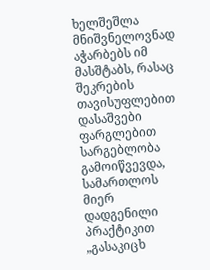ხელშეშლა მნიშვნელოვნად აჭარბებს იმ მასშტაბს, რასაც შეკრების თავისუფლებით დასაშვები ფარგლებით სარგებლობა გამოიწვევდა, სამართლოს მიერ დადგენილი პრაქტიკით „გასაკიცხ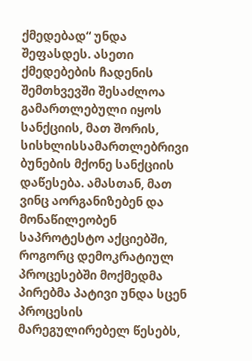ქმედებად“ უნდა შეფასდეს. ასეთი ქმედებების ჩადენის შემთხვევში შესაძლოა გამართლებული იყოს სანქციის, მათ შორის, სისხლისსამართლებრივი ბუნების მქონე სანქციის დაწესება. ამასთან, მათ ვინც აორგანიზებენ და მონაწილეობენ საპროტესტო აქციებში, როგორც დემოკრატიულ პროცესებში მოქმედმა პირებმა პატივი უნდა სცენ პროცესის მარეგულირებელ წესებს,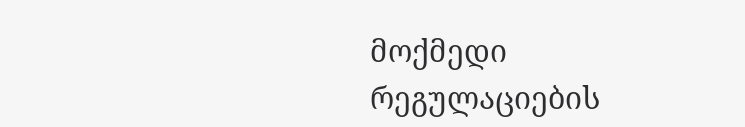მოქმედი რეგულაციების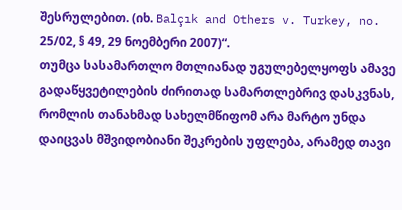შესრულებით. (იხ. Balçık and Others v. Turkey, no. 25/02, § 49, 29 ნოემბერი 2007)“.
თუმცა სასამართლო მთლიანად უგულებელყოფს ამავე გადაწყვეტილების ძირითად სამართლებრივ დასკვნას, რომლის თანახმად სახელმწიფომ არა მარტო უნდა დაიცვას მშვიდობიანი შეკრების უფლება, არამედ თავი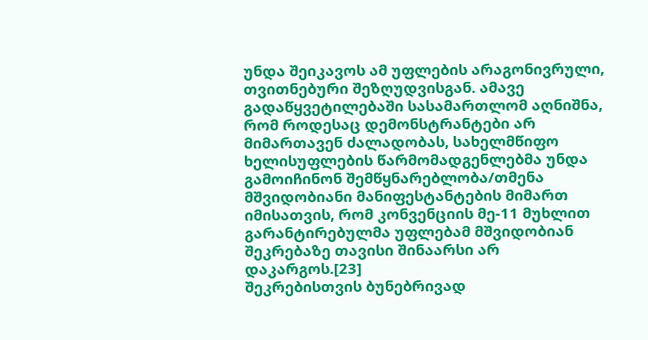უნდა შეიკავოს ამ უფლების არაგონივრული, თვითნებური შეზღუდვისგან. ამავე გადაწყვეტილებაში სასამართლომ აღნიშნა, რომ როდესაც დემონსტრანტები არ მიმართავენ ძალადობას, სახელმწიფო ხელისუფლების წარმომადგენლებმა უნდა გამოიჩინონ შემწყნარებლობა/თმენა მშვიდობიანი მანიფესტანტების მიმართ იმისათვის, რომ კონვენციის მე-11 მუხლით გარანტირებულმა უფლებამ მშვიდობიან შეკრებაზე თავისი შინაარსი არ დაკარგოს.[23]
შეკრებისთვის ბუნებრივად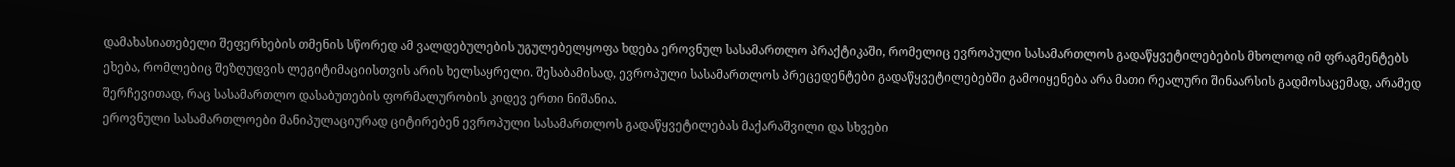დამახასიათებელი შეფერხების თმენის სწორედ ამ ვალდებულების უგულებელყოფა ხდება ეროვნულ სასამართლო პრაქტიკაში, რომელიც ევროპული სასამართლოს გადაწყვეტილებების მხოლოდ იმ ფრაგმენტებს ეხება, რომლებიც შეზღუდვის ლეგიტიმაციისთვის არის ხელსაყრელი. შესაბამისად, ევროპული სასამართლოს პრეცედენტები გადაწყვეტილებებში გამოიყენება არა მათი რეალური შინაარსის გადმოსაცემად, არამედ შერჩევითად, რაც სასამართლო დასაბუთების ფორმალურობის კიდევ ერთი ნიშანია.
ეროვნული სასამართლოები მანიპულაციურად ციტირებენ ევროპული სასამართლოს გადაწყვეტილებას მაქარაშვილი და სხვები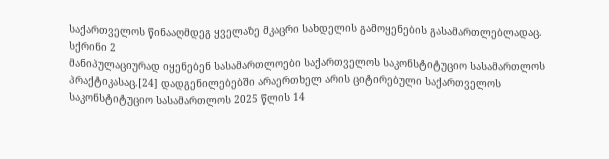საქართველოს წინააღმდეგ ყველაზე მკაცრი სახდელის გამოყენების გასამართლებლადაც.
სქრინი 2
მანიპულაციურად იყენებენ სასამართლოები საქართველოს საკონსტიტუციო სასამართლოს პრაქტიკასაც.[24] დადგენილებებში არაერთხელ არის ციტირებული საქართველოს საკონსტიტუციო სასამართლოს 2025 წლის 14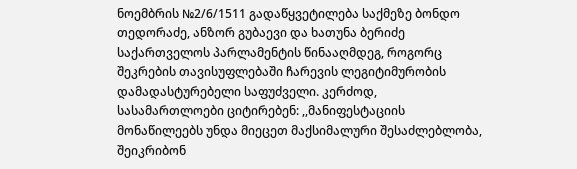ნოემბრის №2/6/1511 გადაწყვეტილება საქმეზე ბონდო თედორაძე, ანზორ გუბაევი და ხათუნა ბერიძე საქართველოს პარლამენტის წინააღმდეგ, როგორც შეკრების თავისუფლებაში ჩარევის ლეგიტიმურობის დამადასტურებელი საფუძველი. კერძოდ, სასამართლოები ციტირებენ: ,,მანიფესტაციის მონაწილეებს უნდა მიეცეთ მაქსიმალური შესაძლებლობა, შეიკრიბონ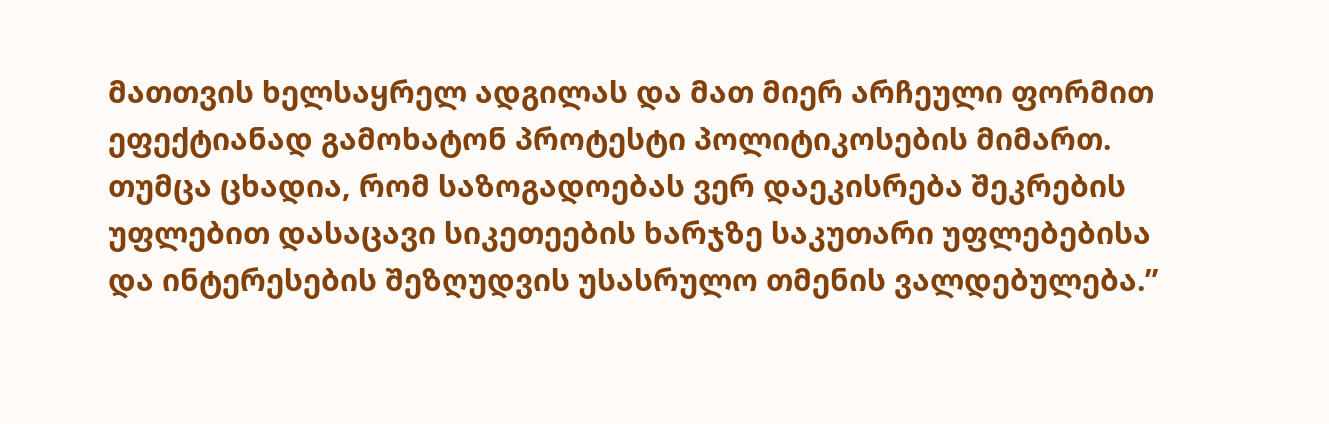მათთვის ხელსაყრელ ადგილას და მათ მიერ არჩეული ფორმით ეფექტიანად გამოხატონ პროტესტი პოლიტიკოსების მიმართ. თუმცა ცხადია, რომ საზოგადოებას ვერ დაეკისრება შეკრების უფლებით დასაცავი სიკეთეების ხარჯზე საკუთარი უფლებებისა და ინტერესების შეზღუდვის უსასრულო თმენის ვალდებულება.”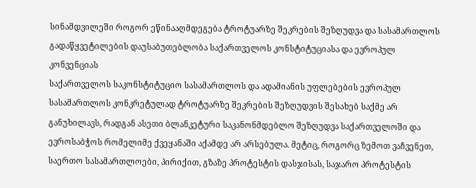სინამდვილეში როგორ ეწინააღმდეგება ტროტუარზე შეკრების შეზღუდვა და სასამართლოს გადაწყვეტილების დაუსაბუთებლობა საქართველოს კონსტიტუციასა და ევროპულ კონვენციას
საქართველოს საკონსტიტუციო სასამართლოს და ადამიანის უფლებების ევროპულ სასამართლოს კონკრეტულად ტროტუარზე შეკრების შეზღუდვის შესახებ საქმე არ განუხილავს, რადგან ასეთი ბლანკეტური საკანონმდებლო შეზღუდვა საქართველოში და ევროსაბჭოს რომელიმე ქვეყანაში აქამდე არ არსებულა. მეტიც, როგორც ზემოთ ვაჩვენეთ, საერთო სასამართლოები, პირიქით, გზაზე პროტესტის დასჯისას, საჯარო პროტესტის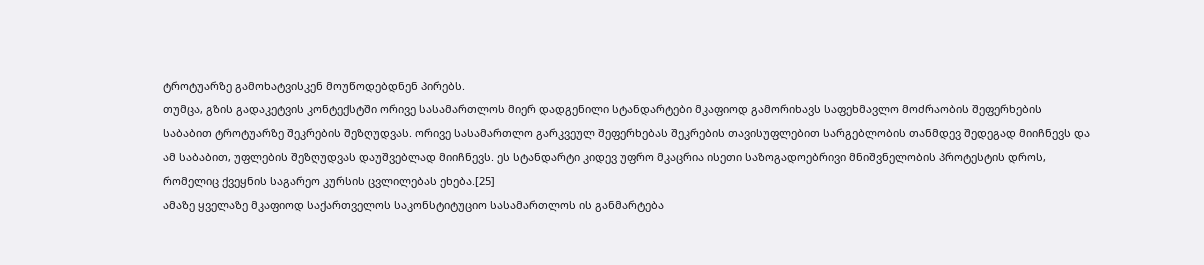ტროტუარზე გამოხატვისკენ მოუწოდებდნენ პირებს.
თუმცა, გზის გადაკეტვის კონტექსტში ორივე სასამართლოს მიერ დადგენილი სტანდარტები მკაფიოდ გამორიხავს საფეხმავლო მოძრაობის შეფერხების საბაბით ტროტუარზე შეკრების შეზღუდვას. ორივე სასამართლო გარკვეულ შეფერხებას შეკრების თავისუფლებით სარგებლობის თანმდევ შედეგად მიიჩნევს და ამ საბაბით, უფლების შეზღუდვას დაუშვებლად მიიჩნევს. ეს სტანდარტი კიდევ უფრო მკაცრია ისეთი საზოგადოებრივი მნიშვნელობის პროტესტის დროს, რომელიც ქვეყნის საგარეო კურსის ცვლილებას ეხება.[25]
ამაზე ყველაზე მკაფიოდ საქართველოს საკონსტიტუციო სასამართლოს ის განმარტება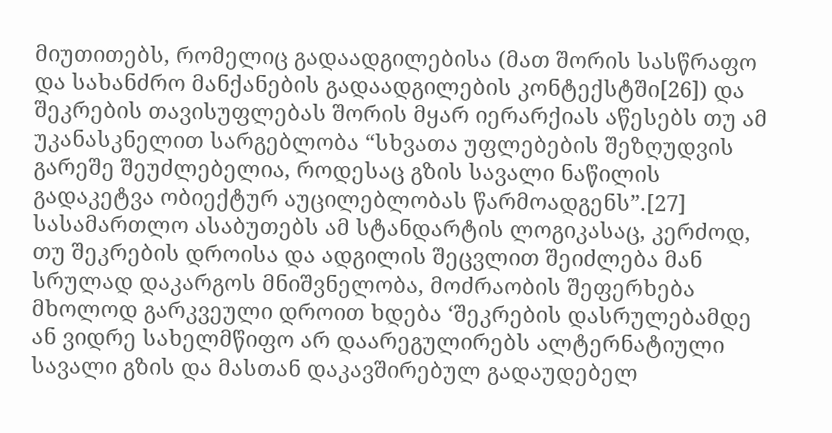მიუთითებს, რომელიც გადაადგილებისა (მათ შორის სასწრაფო და სახანძრო მანქანების გადაადგილების კონტექსტში[26]) და შეკრების თავისუფლებას შორის მყარ იერარქიას აწესებს თუ ამ უკანასკნელით სარგებლობა “სხვათა უფლებების შეზღუდვის გარეშე შეუძლებელია, როდესაც გზის სავალი ნაწილის გადაკეტვა ობიექტურ აუცილებლობას წარმოადგენს”.[27] სასამართლო ასაბუთებს ამ სტანდარტის ლოგიკასაც, კერძოდ, თუ შეკრების დროისა და ადგილის შეცვლით შეიძლება მან სრულად დაკარგოს მნიშვნელობა, მოძრაობის შეფერხება მხოლოდ გარკვეული დროით ხდება ‘შეკრების დასრულებამდე ან ვიდრე სახელმწიფო არ დაარეგულირებს ალტერნატიული სავალი გზის და მასთან დაკავშირებულ გადაუდებელ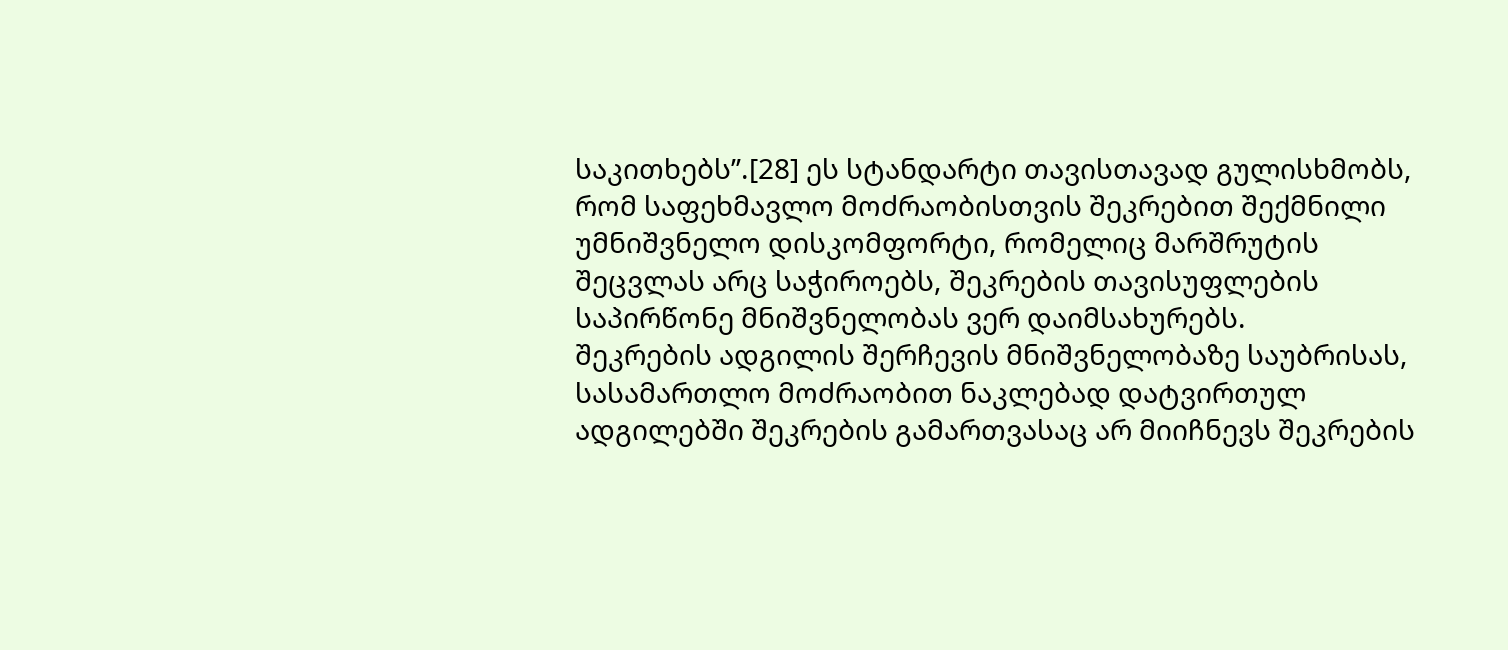საკითხებს’’.[28] ეს სტანდარტი თავისთავად გულისხმობს, რომ საფეხმავლო მოძრაობისთვის შეკრებით შექმნილი უმნიშვნელო დისკომფორტი, რომელიც მარშრუტის შეცვლას არც საჭიროებს, შეკრების თავისუფლების საპირწონე მნიშვნელობას ვერ დაიმსახურებს.
შეკრების ადგილის შერჩევის მნიშვნელობაზე საუბრისას, სასამართლო მოძრაობით ნაკლებად დატვირთულ ადგილებში შეკრების გამართვასაც არ მიიჩნევს შეკრების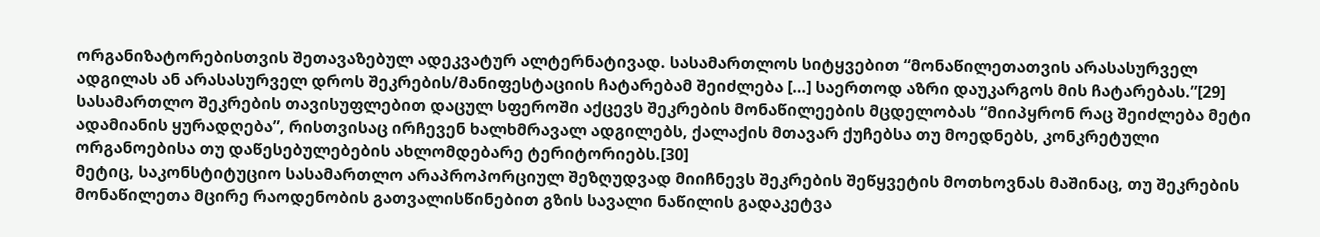ორგანიზატორებისთვის შეთავაზებულ ადეკვატურ ალტერნატივად. სასამართლოს სიტყვებით “მონაწილეთათვის არასასურველ ადგილას ან არასასურველ დროს შეკრების/მანიფესტაციის ჩატარებამ შეიძლება […] საერთოდ აზრი დაუკარგოს მის ჩატარებას.”[29] სასამართლო შეკრების თავისუფლებით დაცულ სფეროში აქცევს შეკრების მონაწილეების მცდელობას “მიიპყრონ რაც შეიძლება მეტი ადამიანის ყურადღება”, რისთვისაც ირჩევენ ხალხმრავალ ადგილებს, ქალაქის მთავარ ქუჩებსა თუ მოედნებს, კონკრეტული ორგანოებისა თუ დაწესებულებების ახლომდებარე ტერიტორიებს.[30]
მეტიც, საკონსტიტუციო სასამართლო არაპროპორციულ შეზღუდვად მიიჩნევს შეკრების შეწყვეტის მოთხოვნას მაშინაც, თუ შეკრების მონაწილეთა მცირე რაოდენობის გათვალისწინებით გზის სავალი ნაწილის გადაკეტვა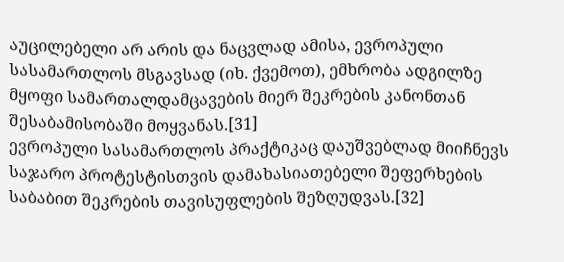აუცილებელი არ არის და ნაცვლად ამისა, ევროპული სასამართლოს მსგავსად (იხ. ქვემოთ), ემხრობა ადგილზე მყოფი სამართალდამცავების მიერ შეკრების კანონთან შესაბამისობაში მოყვანას.[31]
ევროპული სასამართლოს პრაქტიკაც დაუშვებლად მიიჩნევს საჯარო პროტესტისთვის დამახასიათებელი შეფერხების საბაბით შეკრების თავისუფლების შეზღუდვას.[32]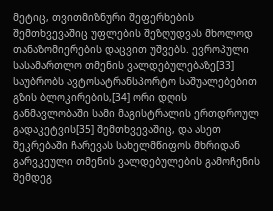მეტიც, თვითმიზნური შეფერხების შემთხვევაშიც უფლების შეზღუდვას მხოლოდ თანაზომიერების დაცვით უშვებს. ევროპული სასამართლო თმენის ვალდებულებაზე[33] საუბრობს ავტოსატრანსპორტო საშუალებებით გზის ბლოკირების,[34] ორი დღის განმავლობაში სამი მაგისტრალის ერთდროულ გადაკეტვის[35] შემთხვევაშიც, და ასეთ შეკრებაში ჩარევას სახელმწიფოს მხრიდან გარვკეული თმენის ვალდებულების გამოჩენის შემდეგ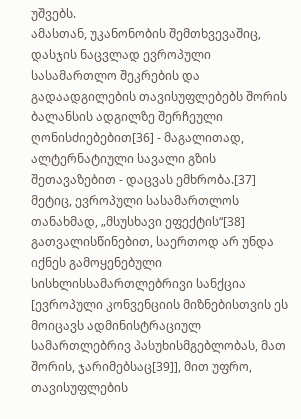უშვებს.
ამასთან, უკანონობის შემთხვევაშიც, დასჯის ნაცვლად ევროპული სასამართლო შეკრების და გადაადგილების თავისუფლებებს შორის ბალანსის ადგილზე შერჩეული ღონისძიებებით[36] - მაგალითად, ალტერნატიული სავალი გზის შეთავაზებით - დაცვას ემხრობა.[37]
მეტიც, ევროპული სასამართლოს თანახმად, „მსუსხავი ეფექტის“[38] გათვალისწინებით, საერთოდ არ უნდა იქნეს გამოყენებული სისხლისსამართლებრივი სანქცია [ევროპული კონვენციის მიზნებისთვის ეს მოიცავს ადმინისტრაციულ სამართლებრივ პასუხისმგებლობას, მათ შორის, ჯარიმებსაც[39]], მით უფრო, თავისუფლების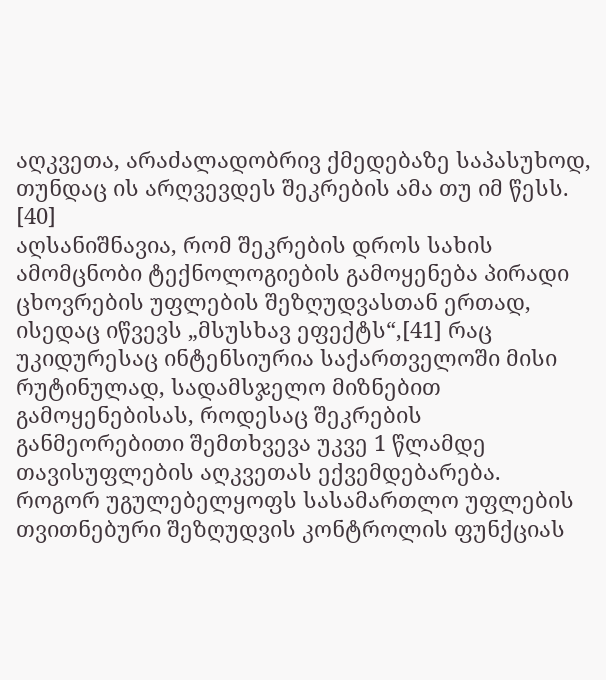აღკვეთა, არაძალადობრივ ქმედებაზე საპასუხოდ, თუნდაც ის არღვევდეს შეკრების ამა თუ იმ წესს. [40]
აღსანიშნავია, რომ შეკრების დროს სახის ამომცნობი ტექნოლოგიების გამოყენება პირადი ცხოვრების უფლების შეზღუდვასთან ერთად, ისედაც იწვევს „მსუსხავ ეფექტს“,[41] რაც უკიდურესაც ინტენსიურია საქართველოში მისი რუტინულად, სადამსჯელო მიზნებით გამოყენებისას, როდესაც შეკრების განმეორებითი შემთხვევა უკვე 1 წლამდე თავისუფლების აღკვეთას ექვემდებარება.
როგორ უგულებელყოფს სასამართლო უფლების თვითნებური შეზღუდვის კონტროლის ფუნქციას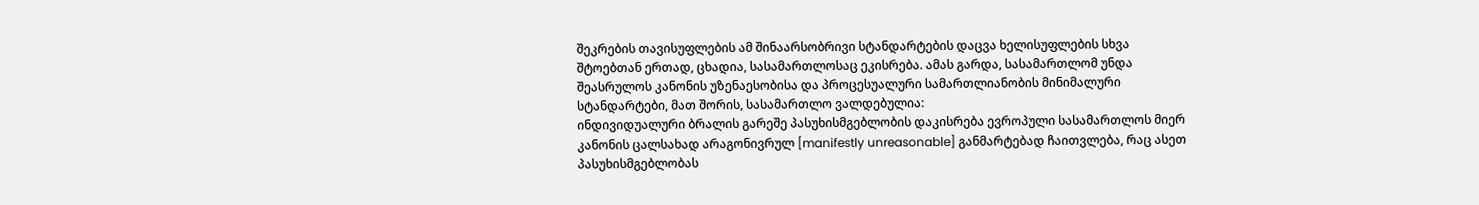შეკრების თავისუფლების ამ შინაარსობრივი სტანდარტების დაცვა ხელისუფლების სხვა შტოებთან ერთად, ცხადია, სასამართლოსაც ეკისრება. ამას გარდა, სასამართლომ უნდა შეასრულოს კანონის უზენაესობისა და პროცესუალური სამართლიანობის მინიმალური სტანდარტები, მათ შორის, სასამართლო ვალდებულია:
ინდივიდუალური ბრალის გარეშე პასუხისმგებლობის დაკისრება ევროპული სასამართლოს მიერ კანონის ცალსახად არაგონივრულ [manifestly unreasonable] განმარტებად ჩაითვლება, რაც ასეთ პასუხისმგებლობას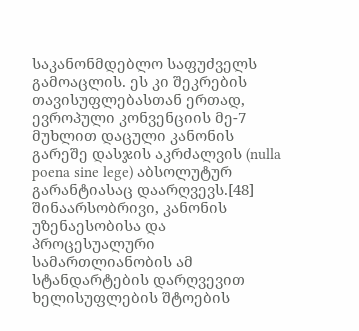საკანონმდებლო საფუძველს გამოაცლის. ეს კი შეკრების თავისუფლებასთან ერთად, ევროპული კონვენციის მე-7 მუხლით დაცული კანონის გარეშე დასჯის აკრძალვის (nulla poena sine lege) აბსოლუტურ გარანტიასაც დაარღვევს.[48]
შინაარსობრივი, კანონის უზენაესობისა და პროცესუალური სამართლიანობის ამ სტანდარტების დარღვევით ხელისუფლების შტოების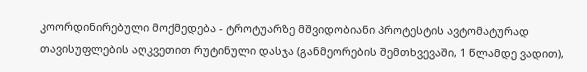კოორდინირებული მოქმედება - ტროტუარზე მშვიდობიანი პროტესტის ავტომატურად თავისუფლების აღკვეთით რუტინული დასჯა (განმეორების შემთხვევაში, 1 წლამდე ვადით),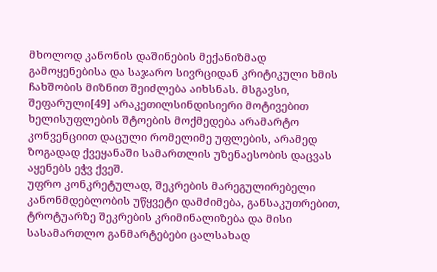მხოლოდ კანონის დაშინების მექანიზმად გამოყენებისა და საჯარო სივრციდან კრიტიკული ხმის ჩახშობის მიზნით შეიძლება აიხსნას. მსგავსი, შეფარული[49] არაკეთილსინდისიერი მოტივებით ხელისუფლების შტოების მოქმედება არამარტო კონვენციით დაცული რომელიმე უფლების, არამედ ზოგადად ქვეყანაში სამართლის უზენაესობის დაცვას აყენებს ეჭვ ქვეშ.
უფრო კონკრეტულად, შეკრების მარეგულირებელი კანონმდებლობის უწყვეტი დამძიმება, განსაკუთრებით, ტროტუარზე შეკრების კრიმინალიზება და მისი სასამართლო განმარტებები ცალსახად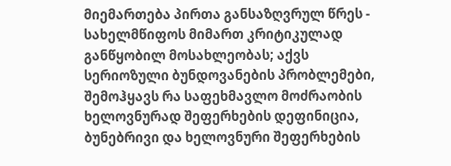მიემართება პირთა განსაზღვრულ წრეს - სახელმწიფოს მიმართ კრიტიკულად განწყობილ მოსახლეობას; აქვს სერიოზული ბუნდოვანების პრობლემები, შემოჰყავს რა საფეხმავლო მოძრაობის ხელოვნურად შეფერხების დეფინიცია, ბუნებრივი და ხელოვნური შეფერხების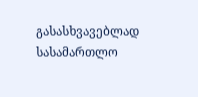გასასხვავებლად სასამართლო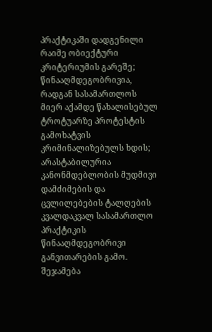პრაქტიკაში დადგენილი რაიმე ობიექტური კრიტერიუმის გარეშე; წინააღმდეგობრივია, რადგან სასამართლოს მიერ აქამდე წახალისებულ ტროტუარზე პროტესტის გამოხატვის კრიმინალიზებულს ხდის; არასტაბილურია კანონმდებლობის მუდმივი დამძიმების და ცვლილებების ტალღების კვალდაკვალ სასამართლო პრაქტიკის წინააღმდეგობრივი განვითარების გამო.
შეჯამება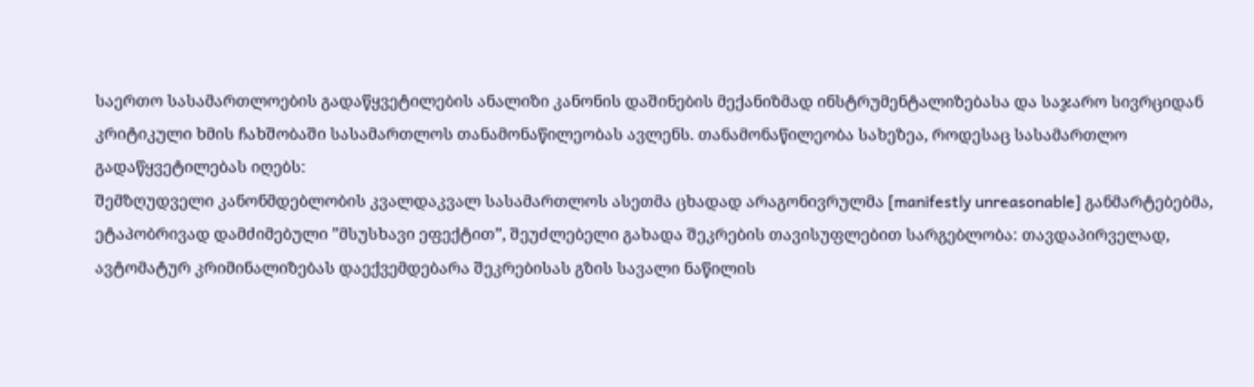საერთო სასამართლოების გადაწყვეტილების ანალიზი კანონის დაშინების მექანიზმად ინსტრუმენტალიზებასა და საჯარო სივრციდან კრიტიკული ხმის ჩახშობაში სასამართლოს თანამონაწილეობას ავლენს. თანამონაწილეობა სახეზეა, როდესაც სასამართლო გადაწყვეტილებას იღებს:
შემზღუდველი კანონმდებლობის კვალდაკვალ სასამართლოს ასეთმა ცხადად არაგონივრულმა [manifestly unreasonable] განმარტებებმა, ეტაპობრივად დამძიმებული ”მსუსხავი ეფექტით”, შეუძლებელი გახადა შეკრების თავისუფლებით სარგებლობა: თავდაპირველად, ავტომატურ კრიმინალიზებას დაექვემდებარა შეკრებისას გზის სავალი ნაწილის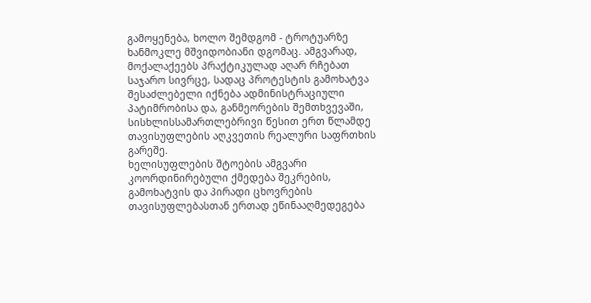გამოყენება, ხოლო შემდგომ - ტროტუარზე ხანმოკლე მშვიდობიანი დგომაც. ამგვარად, მოქალაქეებს პრაქტიკულად აღარ რჩებათ საჯარო სივრცე, სადაც პროტესტის გამოხატვა შესაძლებელი იქნება ადმინისტრაციული პატიმრობისა და, განმეორების შემთხვევაში, სისხლისსამართლებრივი წესით ერთ წლამდე თავისუფლების აღკვეთის რეალური საფრთხის გარეშე.
ხელისუფლების შტოების ამგვარი კოორდინირებული ქმედება შეკრების, გამოხატვის და პირადი ცხოვრების თავისუფლებასთან ერთად ეწინააღმედეგება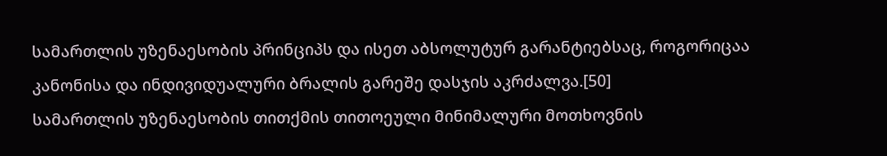სამართლის უზენაესობის პრინციპს და ისეთ აბსოლუტურ გარანტიებსაც, როგორიცაა კანონისა და ინდივიდუალური ბრალის გარეშე დასჯის აკრძალვა.[50]
სამართლის უზენაესობის თითქმის თითოეული მინიმალური მოთხოვნის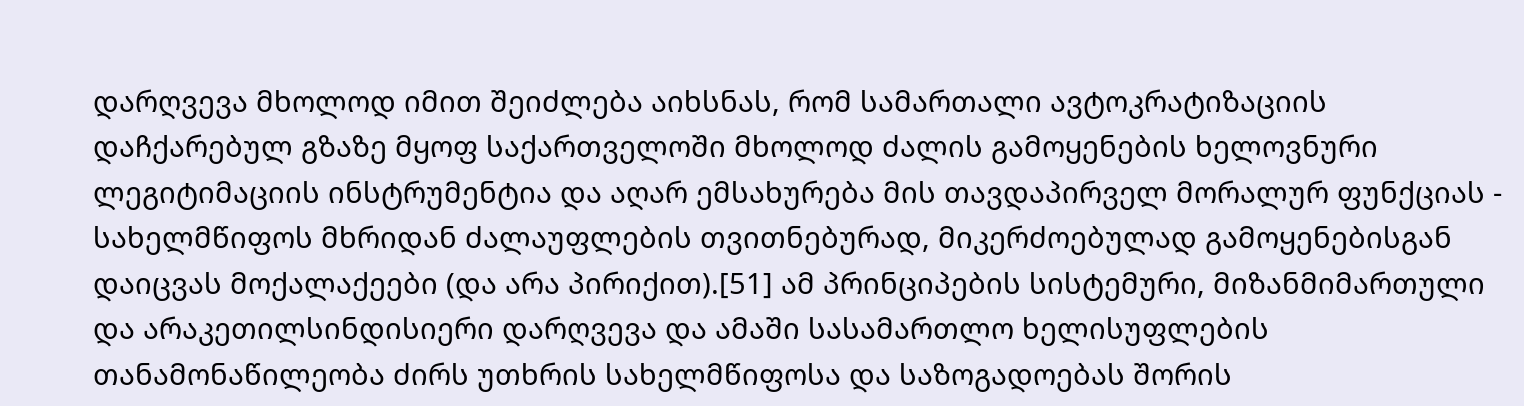დარღვევა მხოლოდ იმით შეიძლება აიხსნას, რომ სამართალი ავტოკრატიზაციის დაჩქარებულ გზაზე მყოფ საქართველოში მხოლოდ ძალის გამოყენების ხელოვნური ლეგიტიმაციის ინსტრუმენტია და აღარ ემსახურება მის თავდაპირველ მორალურ ფუნქციას - სახელმწიფოს მხრიდან ძალაუფლების თვითნებურად, მიკერძოებულად გამოყენებისგან დაიცვას მოქალაქეები (და არა პირიქით).[51] ამ პრინციპების სისტემური, მიზანმიმართული და არაკეთილსინდისიერი დარღვევა და ამაში სასამართლო ხელისუფლების თანამონაწილეობა ძირს უთხრის სახელმწიფოსა და საზოგადოებას შორის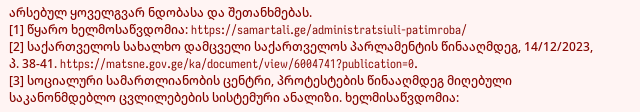არსებულ ყოველგვარ ნდობასა და შეთანხმებას.
[1] წყარო ხელმოსაწვდომია: https://samartali.ge/administratsiuli-patimroba/
[2] საქართველოს სახალხო დამცველი საქართველოს პარლამენტის წინააღმდეგ, 14/12/2023, პ. 38-41. https://matsne.gov.ge/ka/document/view/6004741?publication=0.
[3] სოციალური სამართლიანობის ცენტრი, პროტესტების წინააღმდეგ მიღებული საკანონმდებლო ცვლილებების სისტემური ანალიზი. ხელმისაწვდომია: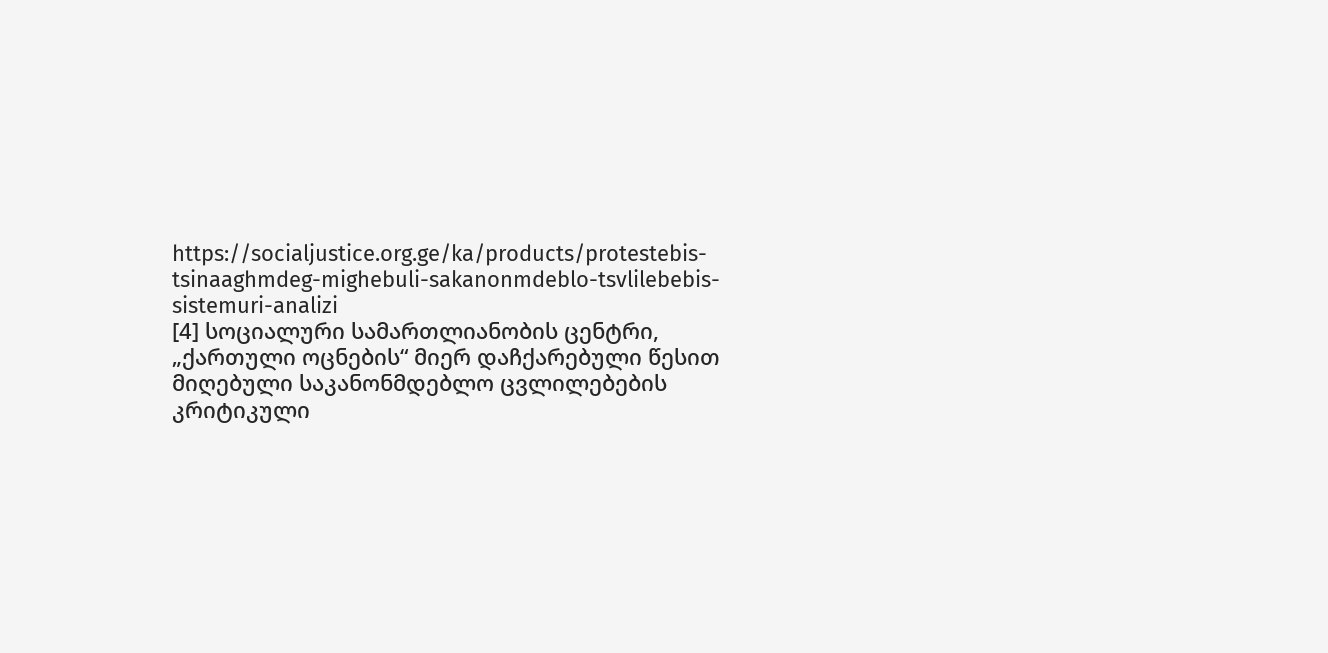https://socialjustice.org.ge/ka/products/protestebis-tsinaaghmdeg-mighebuli-sakanonmdeblo-tsvlilebebis-sistemuri-analizi
[4] სოციალური სამართლიანობის ცენტრი, „ქართული ოცნების“ მიერ დაჩქარებული წესით მიღებული საკანონმდებლო ცვლილებების კრიტიკული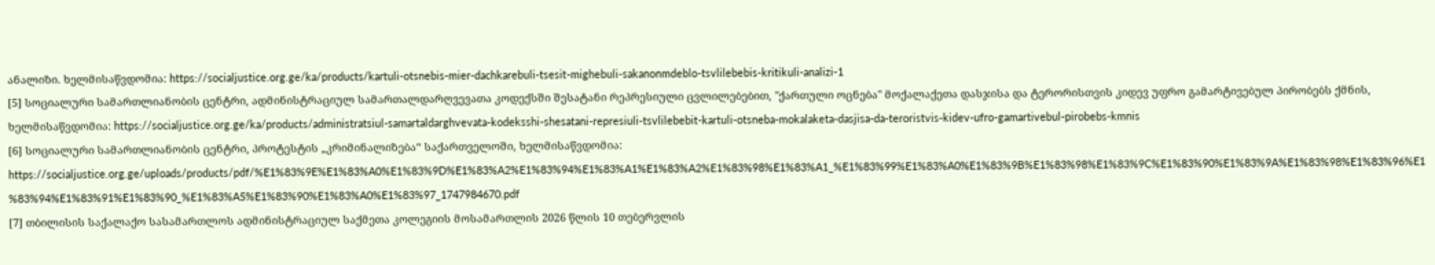ანალიზი. ხელმისაწვდომია: https://socialjustice.org.ge/ka/products/kartuli-otsnebis-mier-dachkarebuli-tsesit-mighebuli-sakanonmdeblo-tsvlilebebis-kritikuli-analizi-1
[5] სოციალური სამართლიანობის ცენტრი, ადმინისტრაციულ სამართალდარღვევათა კოდექსში შესატანი რეპრესიული ცვლილებებით, "ქართული ოცნება" მოქალაქეთა დასჯისა და ტერორისთვის კიდევ უფრო გამარტივებულ პირობებს ქმნის, ხელმისაწვდომია: https://socialjustice.org.ge/ka/products/administratsiul-samartaldarghvevata-kodeksshi-shesatani-represiuli-tsvlilebebit-kartuli-otsneba-mokalaketa-dasjisa-da-teroristvis-kidev-ufro-gamartivebul-pirobebs-kmnis
[6] სოციალური სამართლიანობის ცენტრი, პროტესტის „კრიმინალიზება“ საქართველოში, ხელმისაწვდომია: https://socialjustice.org.ge/uploads/products/pdf/%E1%83%9E%E1%83%A0%E1%83%9D%E1%83%A2%E1%83%94%E1%83%A1%E1%83%A2%E1%83%98%E1%83%A1_%E1%83%99%E1%83%A0%E1%83%9B%E1%83%98%E1%83%9C%E1%83%90%E1%83%9A%E1%83%98%E1%83%96%E1%83%94%E1%83%91%E1%83%90_%E1%83%A5%E1%83%90%E1%83%A0%E1%83%97_1747984670.pdf
[7] თბილისის საქალაქო სასამართლოს ადმინისტრაციულ საქმეთა კოლეგიის მოსამართლის 2026 წლის 10 თებერვლის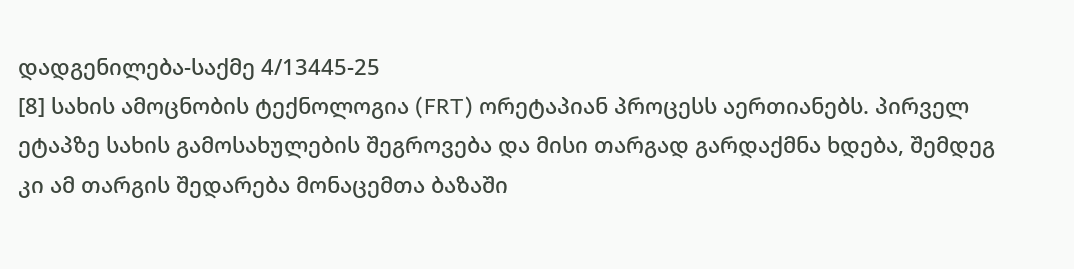დადგენილება-საქმე 4/13445-25
[8] სახის ამოცნობის ტექნოლოგია (FRT) ორეტაპიან პროცესს აერთიანებს. პირველ ეტაპზე სახის გამოსახულების შეგროვება და მისი თარგად გარდაქმნა ხდება, შემდეგ კი ამ თარგის შედარება მონაცემთა ბაზაში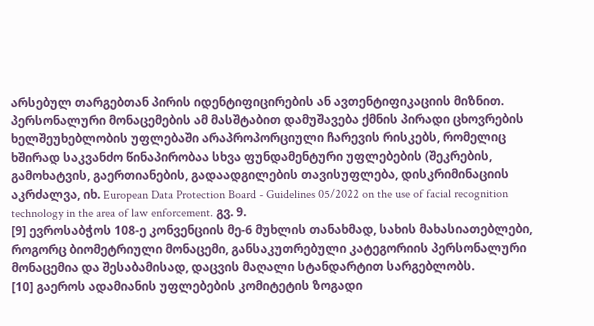არსებულ თარგებთან პირის იდენტიფიცირების ან ავთენტიფიკაციის მიზნით. პერსონალური მონაცემების ამ მასშტაბით დამუშავება ქმნის პირადი ცხოვრების ხელშეუხებლობის უფლებაში არაპროპორციული ჩარევის რისკებს, რომელიც ხშირად საკვანძო წინაპირობაა სხვა ფუნდამენტური უფლებების (შეკრების, გამოხატვის, გაერთიანების, გადაადგილების თავისუფლება, დისკრიმინაციის აკრძალვა, იხ. European Data Protection Board - Guidelines 05/2022 on the use of facial recognition technology in the area of law enforcement. გვ. 9.
[9] ევროსაბჭოს 108-ე კონვენციის მე-6 მუხლის თანახმად, სახის მახასიათებლები, როგორც ბიომეტრიული მონაცემი, განსაკუთრებული კატეგორიის პერსონალური მონაცემია და შესაბამისად, დაცვის მაღალი სტანდარტით სარგებლობს.
[10] გაეროს ადამიანის უფლებების კომიტეტის ზოგადი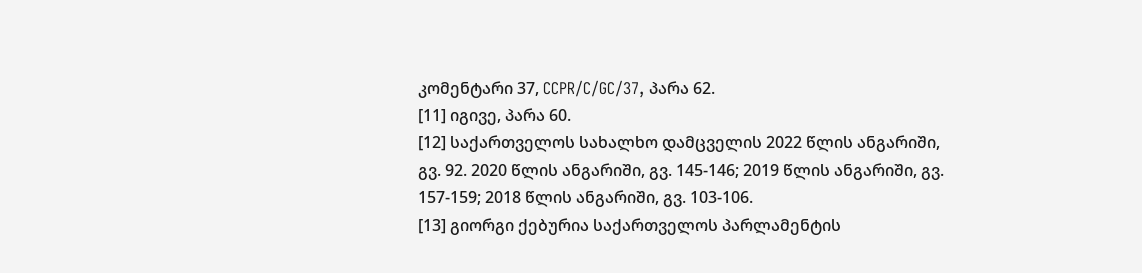კომენტარი 37, CCPR/C/GC/37, პარა 62.
[11] იგივე, პარა 60.
[12] საქართველოს სახალხო დამცველის 2022 წლის ანგარიში, გვ. 92. 2020 წლის ანგარიში, გვ. 145-146; 2019 წლის ანგარიში, გვ. 157-159; 2018 წლის ანგარიში, გვ. 103-106.
[13] გიორგი ქებურია საქართველოს პარლამენტის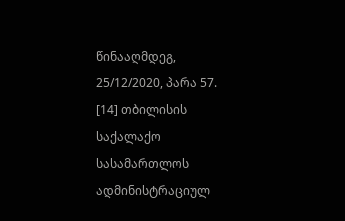წინააღმდეგ, 25/12/2020, პარა 57.
[14] თბილისის საქალაქო სასამართლოს ადმინისტრაციულ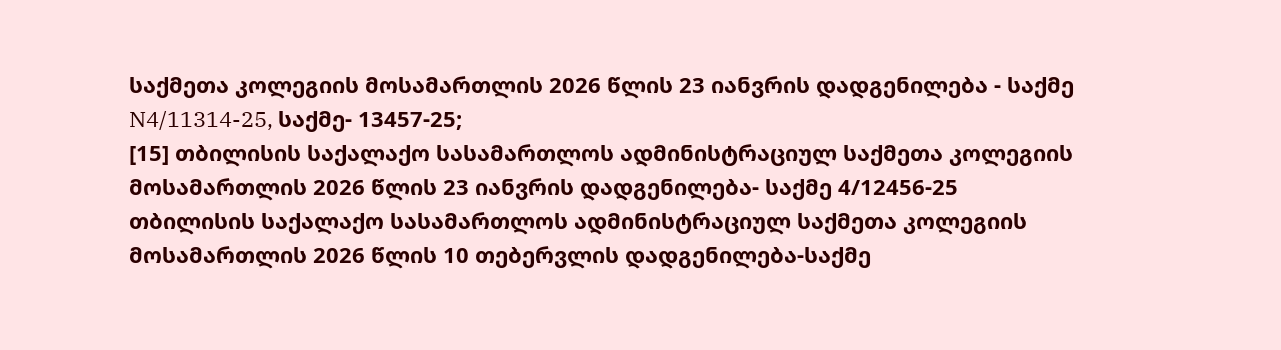საქმეთა კოლეგიის მოსამართლის 2026 წლის 23 იანვრის დადგენილება - საქმე N4/11314-25, საქმე- 13457-25;
[15] თბილისის საქალაქო სასამართლოს ადმინისტრაციულ საქმეთა კოლეგიის მოსამართლის 2026 წლის 23 იანვრის დადგენილება- საქმე 4/12456-25
თბილისის საქალაქო სასამართლოს ადმინისტრაციულ საქმეთა კოლეგიის მოსამართლის 2026 წლის 10 თებერვლის დადგენილება-საქმე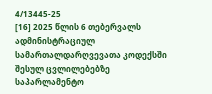4/13445-25
[16] 2025 წლის 6 თებერვალს ადმინისტრაციულ სამართალდარღვევათა კოდექსში შესულ ცვლილებებზე საპარლამენტო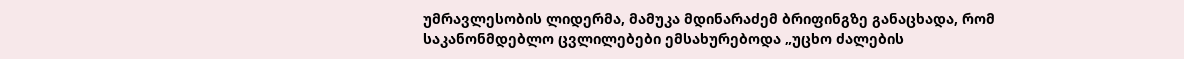უმრავლესობის ლიდერმა, მამუკა მდინარაძემ ბრიფინგზე განაცხადა, რომ საკანონმდებლო ცვლილებები ემსახურებოდა „უცხო ძალების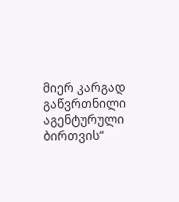მიერ კარგად გაწვრთნილი აგენტურული ბირთვის“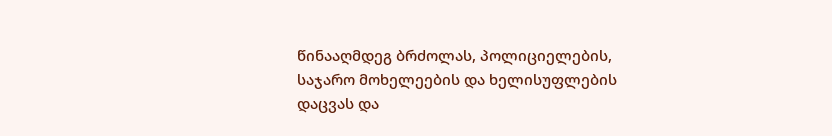წინააღმდეგ ბრძოლას, პოლიციელების, საჯარო მოხელეების და ხელისუფლების დაცვას და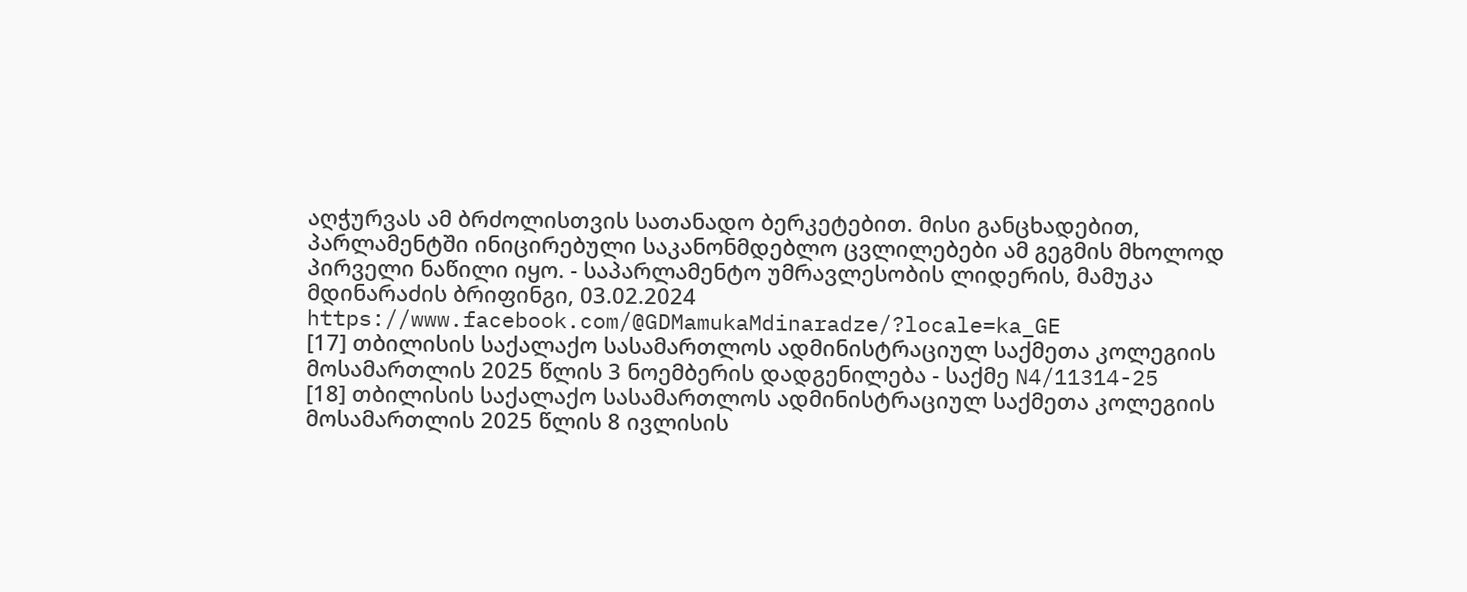აღჭურვას ამ ბრძოლისთვის სათანადო ბერკეტებით. მისი განცხადებით, პარლამენტში ინიცირებული საკანონმდებლო ცვლილებები ამ გეგმის მხოლოდ პირველი ნაწილი იყო. - საპარლამენტო უმრავლესობის ლიდერის, მამუკა მდინარაძის ბრიფინგი, 03.02.2024 https://www.facebook.com/@GDMamukaMdinaradze/?locale=ka_GE
[17] თბილისის საქალაქო სასამართლოს ადმინისტრაციულ საქმეთა კოლეგიის მოსამართლის 2025 წლის 3 ნოემბერის დადგენილება - საქმე N4/11314-25
[18] თბილისის საქალაქო სასამართლოს ადმინისტრაციულ საქმეთა კოლეგიის მოსამართლის 2025 წლის 8 ივლისის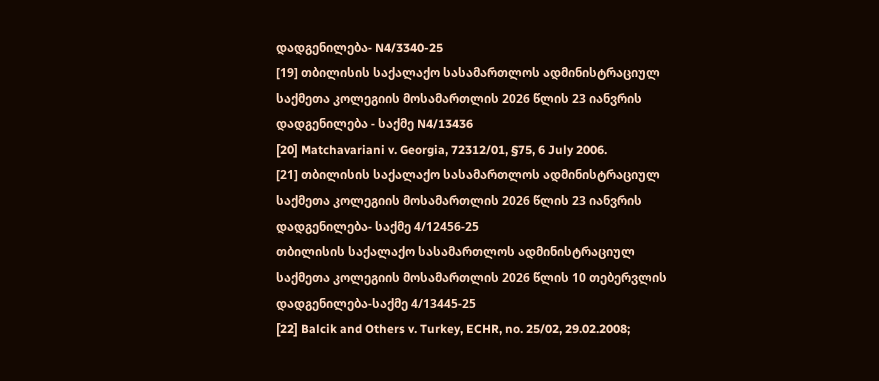დადგენილება- N4/3340-25
[19] თბილისის საქალაქო სასამართლოს ადმინისტრაციულ საქმეთა კოლეგიის მოსამართლის 2026 წლის 23 იანვრის დადგენილება - საქმე N4/13436
[20] Matchavariani v. Georgia, 72312/01, §75, 6 July 2006.
[21] თბილისის საქალაქო სასამართლოს ადმინისტრაციულ საქმეთა კოლეგიის მოსამართლის 2026 წლის 23 იანვრის დადგენილება- საქმე 4/12456-25
თბილისის საქალაქო სასამართლოს ადმინისტრაციულ საქმეთა კოლეგიის მოსამართლის 2026 წლის 10 თებერვლის დადგენილება-საქმე 4/13445-25
[22] Balcik and Others v. Turkey, ECHR, no. 25/02, 29.02.2008;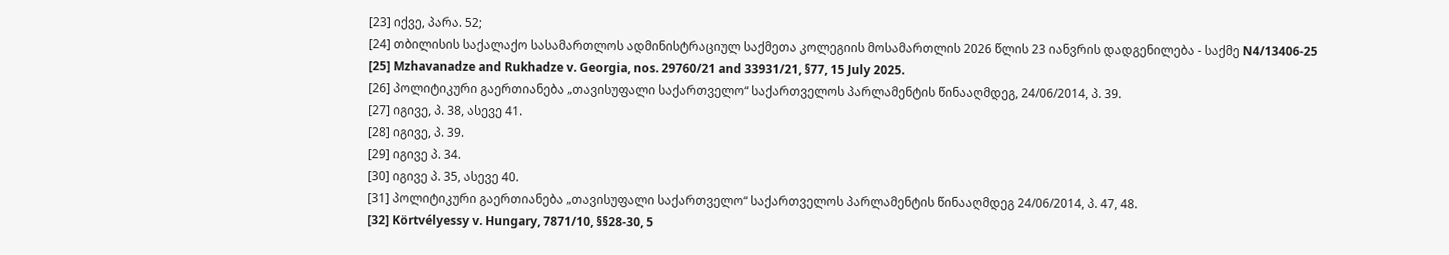[23] იქვე, პარა. 52;
[24] თბილისის საქალაქო სასამართლოს ადმინისტრაციულ საქმეთა კოლეგიის მოსამართლის 2026 წლის 23 იანვრის დადგენილება - საქმე N4/13406-25
[25] Mzhavanadze and Rukhadze v. Georgia, nos. 29760/21 and 33931/21, §77, 15 July 2025.
[26] პოლიტიკური გაერთიანება „თავისუფალი საქართველო“ საქართველოს პარლამენტის წინააღმდეგ, 24/06/2014, პ. 39.
[27] იგივე, პ. 38, ასევე 41.
[28] იგივე, პ. 39.
[29] იგივე პ. 34.
[30] იგივე პ. 35, ასევე 40.
[31] პოლიტიკური გაერთიანება „თავისუფალი საქართველო“ საქართველოს პარლამენტის წინააღმდეგ 24/06/2014, პ. 47, 48.
[32] Körtvélyessy v. Hungary, 7871/10, §§28-30, 5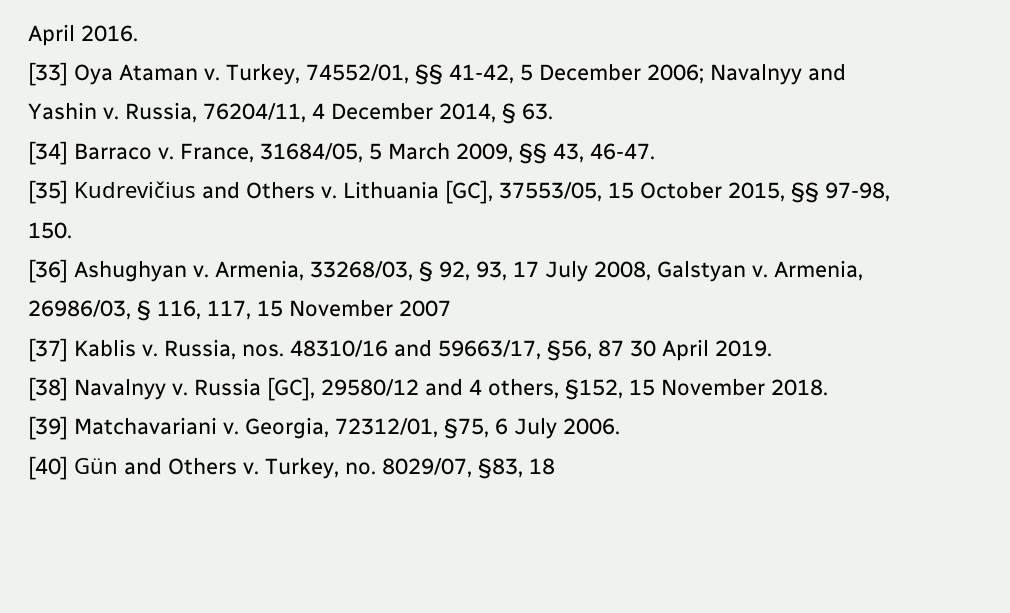April 2016.
[33] Oya Ataman v. Turkey, 74552/01, §§ 41-42, 5 December 2006; Navalnyy and Yashin v. Russia, 76204/11, 4 December 2014, § 63.
[34] Barraco v. France, 31684/05, 5 March 2009, §§ 43, 46-47.
[35] Kudrevičius and Others v. Lithuania [GC], 37553/05, 15 October 2015, §§ 97-98, 150.
[36] Ashughyan v. Armenia, 33268/03, § 92, 93, 17 July 2008, Galstyan v. Armenia, 26986/03, § 116, 117, 15 November 2007
[37] Kablis v. Russia, nos. 48310/16 and 59663/17, §56, 87 30 April 2019.
[38] Navalnyy v. Russia [GC], 29580/12 and 4 others, §152, 15 November 2018.
[39] Matchavariani v. Georgia, 72312/01, §75, 6 July 2006.
[40] Gün and Others v. Turkey, no. 8029/07, §83, 18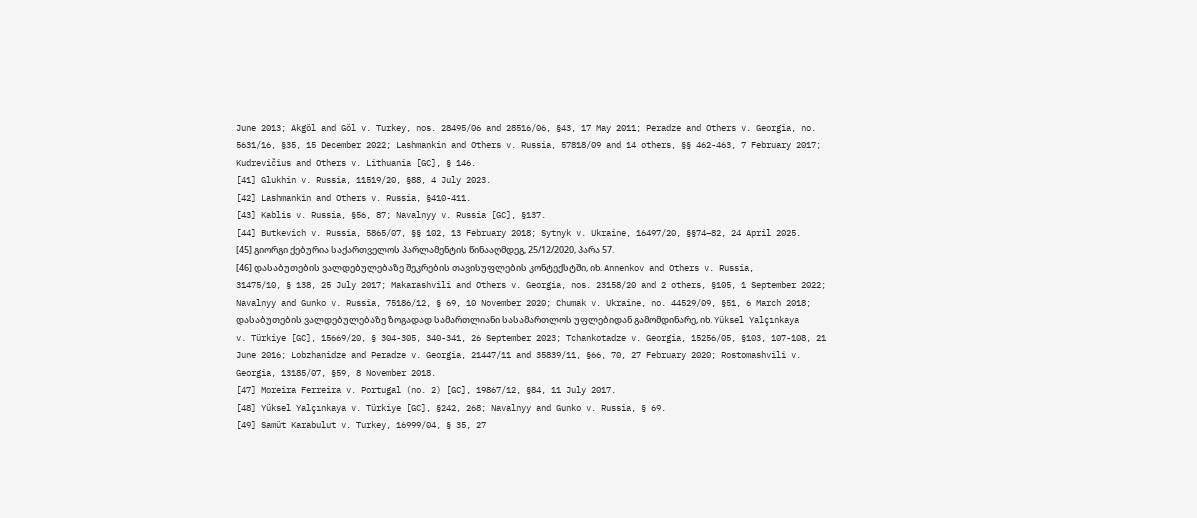June 2013; Akgöl and Göl v. Turkey, nos. 28495/06 and 28516/06, §43, 17 May 2011; Peradze and Others v. Georgia, no. 5631/16, §35, 15 December 2022; Lashmankin and Others v. Russia, 57818/09 and 14 others, §§ 462-463, 7 February 2017; Kudrevičius and Others v. Lithuania [GC], § 146.
[41] Glukhin v. Russia, 11519/20, §88, 4 July 2023.
[42] Lashmankin and Others v. Russia, §410-411.
[43] Kablis v. Russia, §56, 87; Navalnyy v. Russia [GC], §137.
[44] Butkevich v. Russia, 5865/07, §§ 102, 13 February 2018; Sytnyk v. Ukraine, 16497/20, §§74–82, 24 April 2025.
[45] გიორგი ქებურია საქართველოს პარლამენტის წინააღმდეგ, 25/12/2020, პარა 57.
[46] დასაბუთების ვალდებულებაზე შეკრების თავისუფლების კონტექსტში, იხ. Annenkov and Others v. Russia, 31475/10, § 138, 25 July 2017; Makarashvili and Others v. Georgia, nos. 23158/20 and 2 others, §105, 1 September 2022; Navalnyy and Gunko v. Russia, 75186/12, § 69, 10 November 2020; Chumak v. Ukraine, no. 44529/09, §51, 6 March 2018; დასაბუთების ვალდებულებაზე ზოგადად სამართლიანი სასამართლოს უფლებიდან გამომდინარე, იხ. Yüksel Yalçınkaya v. Türkiye [GC], 15669/20, § 304-305, 340-341, 26 September 2023; Tchankotadze v. Georgia, 15256/05, §103, 107-108, 21 June 2016; Lobzhanidze and Peradze v. Georgia, 21447/11 and 35839/11, §66, 70, 27 February 2020; Rostomashvili v. Georgia, 13185/07, §59, 8 November 2018.
[47] Moreira Ferreira v. Portugal (no. 2) [GC], 19867/12, §84, 11 July 2017.
[48] Yüksel Yalçınkaya v. Türkiye [GC], §242, 268; Navalnyy and Gunko v. Russia, § 69.
[49] Samüt Karabulut v. Turkey, 16999/04, § 35, 27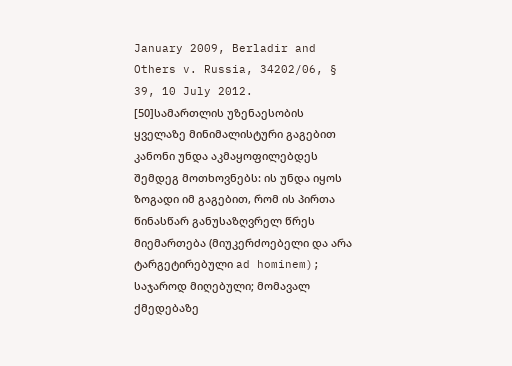January 2009, Berladir and Others v. Russia, 34202/06, § 39, 10 July 2012.
[50]სამართლის უზენაესობის ყველაზე მინიმალისტური გაგებით კანონი უნდა აკმაყოფილებდეს შემდეგ მოთხოვნებს: ის უნდა იყოს ზოგადი იმ გაგებით, რომ ის პირთა წინასწარ განუსაზღვრელ წრეს მიემართება (მიუკერძოებელი და არა ტარგეტირებული ad hominem); საჯაროდ მიღებული; მომავალ ქმედებაზე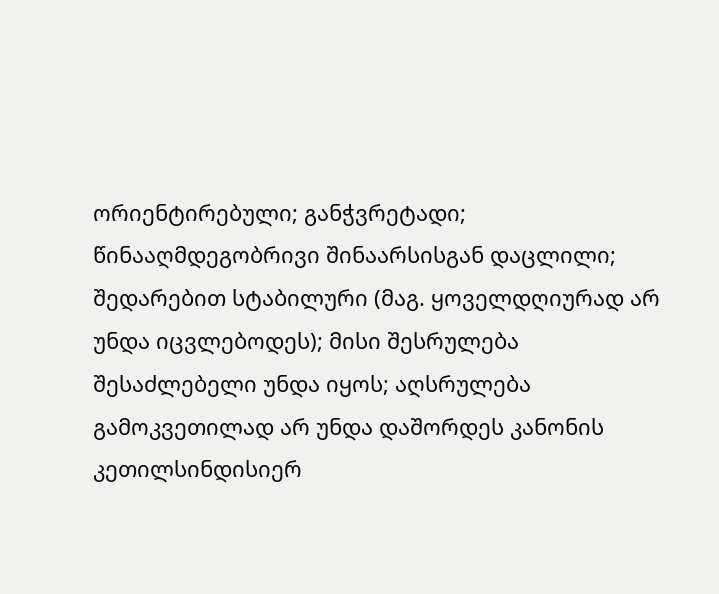ორიენტირებული; განჭვრეტადი; წინააღმდეგობრივი შინაარსისგან დაცლილი; შედარებით სტაბილური (მაგ. ყოველდღიურად არ უნდა იცვლებოდეს); მისი შესრულება შესაძლებელი უნდა იყოს; აღსრულება გამოკვეთილად არ უნდა დაშორდეს კანონის კეთილსინდისიერ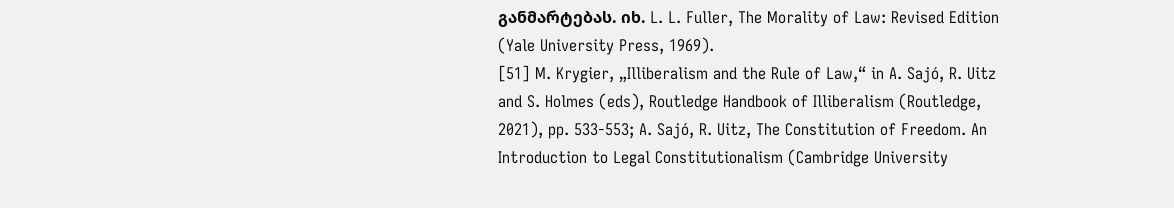განმარტებას. იხ. L. L. Fuller, The Morality of Law: Revised Edition (Yale University Press, 1969).
[51] M. Krygier, „Illiberalism and the Rule of Law,“ in A. Sajó, R. Uitz and S. Holmes (eds), Routledge Handbook of Illiberalism (Routledge, 2021), pp. 533-553; A. Sajó, R. Uitz, The Constitution of Freedom. An Introduction to Legal Constitutionalism (Cambridge University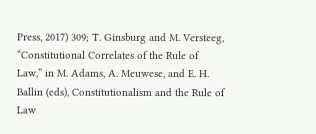Press, 2017) 309; T. Ginsburg and M. Versteeg, “Constitutional Correlates of the Rule of Law,” in M. Adams, A. Meuwese, and E. H. Ballin (eds), Constitutionalism and the Rule of Law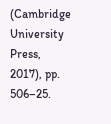(Cambridge University Press, 2017), pp. 506–25.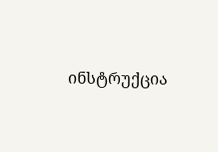ინსტრუქცია